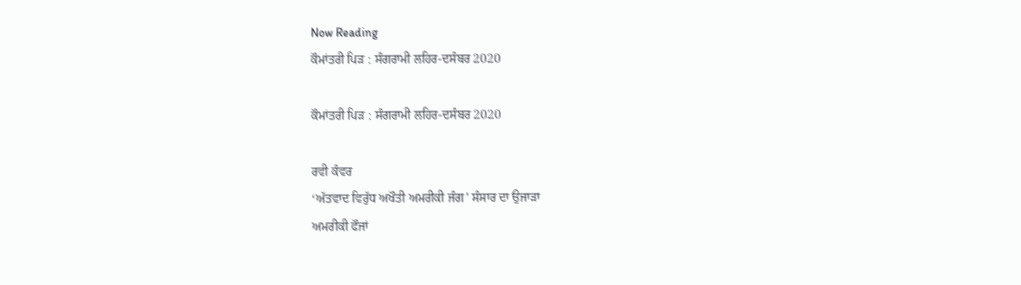Now Reading
ਕੌਮਾਂਤਰੀ ਪਿੜ : ਸੰਗਰਾਮੀ ਲਹਿਰ-ਦਸੰਬਰ 2020

ਕੌਮਾਂਤਰੀ ਪਿੜ : ਸੰਗਰਾਮੀ ਲਹਿਰ-ਦਸੰਬਰ 2020

ਰਵੀ ਕੰਵਰ
‘ਅੱਤਵਾਦ ਵਿਰੁੱਧ ਅਖੌਤੀ ਅਮਰੀਕੀ ਜੰਗ’ ਸੰਸਾਰ ਦਾ ਉਜਾੜਾ
ਅਮਰੀਕੀ ਫੌਜਾਂ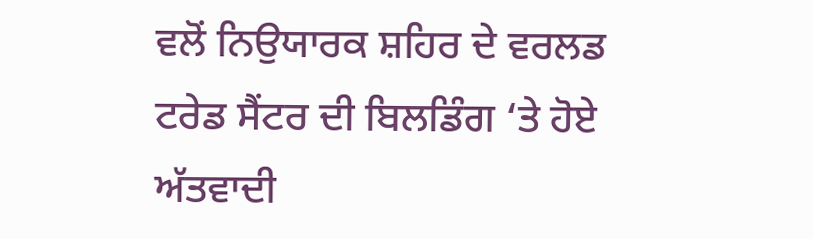ਵਲੋਂ ਨਿਉਯਾਰਕ ਸ਼ਹਿਰ ਦੇ ਵਰਲਡ ਟਰੇਡ ਸੈਂਟਰ ਦੀ ਬਿਲਡਿੰਗ ‘ਤੇ ਹੋਏ ਅੱਤਵਾਦੀ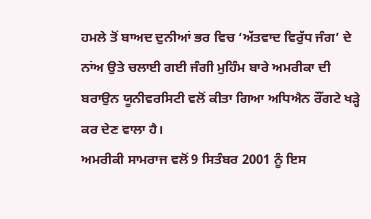ਹਮਲੇ ਤੋਂ ਬਾਅਦ ਦੁਨੀਆਂ ਭਰ ਵਿਚ ‘ਅੱਤਵਾਦ ਵਿਰੁੱਧ ਜੰਗ’ ਦੇ ਨਾਂਅ ਉਤੇ ਚਲਾਈ ਗਈ ਜੰਗੀ ਮੁਹਿੰਮ ਬਾਰੇ ਅਮਰੀਕਾ ਦੀ ਬਰਾਉਨ ਯੂਨੀਵਰਸਿਟੀ ਵਲੋਂ ਕੀਤਾ ਗਿਆ ਅਧਿਐਨ ਰੌਂਗਟੇ ਖੜ੍ਹੇ ਕਰ ਦੇਣ ਵਾਲਾ ਹੈ।
ਅਮਰੀਕੀ ਸਾਮਰਾਜ ਵਲੋਂ 9 ਸਿਤੰਬਰ 2001 ਨੂੰ ਇਸ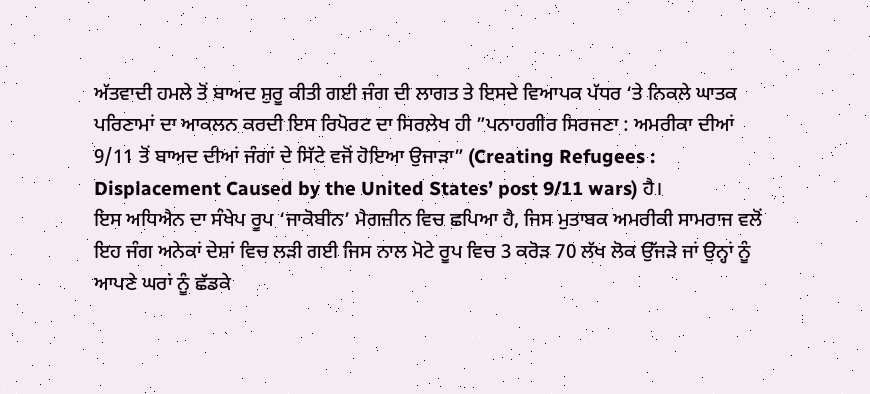ਅੱਤਵਾਦੀ ਹਮਲੇ ਤੋਂ ਬਾਅਦ ਸ਼ੁਰੂ ਕੀਤੀ ਗਈ ਜੰਗ ਦੀ ਲਾਗਤ ਤੇ ਇਸਦੇ ਵਿਆਪਕ ਪੱਧਰ ‘ਤੇ ਨਿਕਲੇ ਘਾਤਕ ਪਰਿਣਾਮਾਂ ਦਾ ਆਕਲਨ ਕਰਦੀ ਇਸ ਰਿਪੋਰਟ ਦਾ ਸਿਰਲੇਖ ਹੀ ”ਪਨਾਹਗੀਰ ਸਿਰਜਣਾ : ਅਮਰੀਕਾ ਦੀਆਂ 9/11 ਤੋਂ ਬਾਅਦ ਦੀਆਂ ਜੰਗਾਂ ਦੇ ਸਿੱਟੇ ਵਜੋਂ ਹੋਇਆ ਉਜਾੜਾ” (Creating Refugees : Displacement Caused by the United States’ post 9/11 wars) ਹੈ।
ਇਸ ਅਧਿਐਨ ਦਾ ਸੰਖੇਪ ਰੂਪ ‘ਜਾਕੋਬੀਨ’ ਮੈਗਜ਼ੀਨ ਵਿਚ ਛਪਿਆ ਹੈ, ਜਿਸ ਮੁਤਾਬਕ ਅਮਰੀਕੀ ਸਾਮਰਾਜ ਵਲੋਂ ਇਹ ਜੰਗ ਅਨੇਕਾਂ ਦੇਸ਼ਾਂ ਵਿਚ ਲੜੀ ਗਈ ਜਿਸ ਨਾਲ ਮੋਟੇ ਰੂਪ ਵਿਚ 3 ਕਰੋੜ 70 ਲੱਖ ਲੋਕ ਉੱਜੜੇ ਜਾਂ ਉਨ੍ਹਾਂ ਨੂੰ ਆਪਣੇ ਘਰਾਂ ਨੂੰ ਛੱਡਕੇ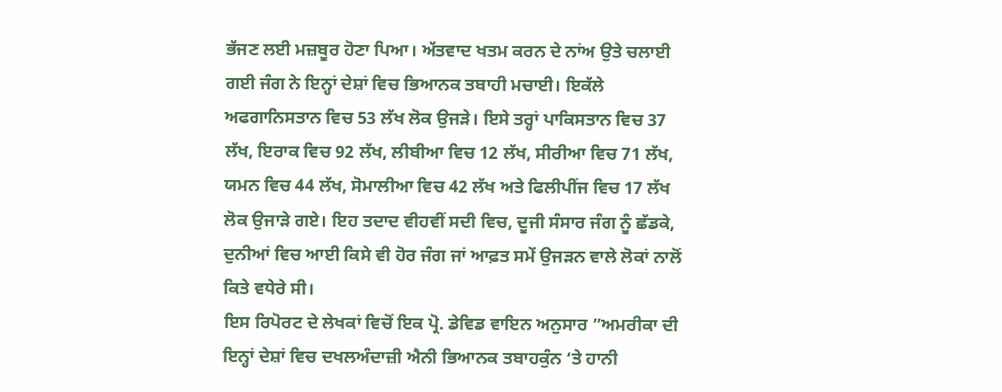ਭੱਜਣ ਲਈ ਮਜ਼ਬੂਰ ਹੋਣਾ ਪਿਆ। ਅੱਤਵਾਦ ਖਤਮ ਕਰਨ ਦੇ ਨਾਂਅ ਉਤੇ ਚਲਾਈ ਗਈ ਜੰਗ ਨੇ ਇਨ੍ਹਾਂ ਦੇਸ਼ਾਂ ਵਿਚ ਭਿਆਨਕ ਤਬਾਹੀ ਮਚਾਈ। ਇਕੱਲੇ ਅਫਗਾਨਿਸਤਾਨ ਵਿਚ 53 ਲੱਖ ਲੋਕ ਉਜੜੇ। ਇਸੇ ਤਰ੍ਹਾਂ ਪਾਕਿਸਤਾਨ ਵਿਚ 37 ਲੱਖ, ਇਰਾਕ ਵਿਚ 92 ਲੱਖ, ਲੀਬੀਆ ਵਿਚ 12 ਲੱਖ, ਸੀਰੀਆ ਵਿਚ 71 ਲੱਖ, ਯਮਨ ਵਿਚ 44 ਲੱਖ, ਸੋਮਾਲੀਆ ਵਿਚ 42 ਲੱਖ ਅਤੇ ਫਿਲੀਪੀਂਜ ਵਿਚ 17 ਲੱਖ ਲੋਕ ਉਜਾੜੇ ਗਏ। ਇਹ ਤਦਾਦ ਵੀਹਵੀਂ ਸਦੀ ਵਿਚ, ਦੂਜੀ ਸੰਸਾਰ ਜੰਗ ਨੂੰ ਛੱਡਕੇ, ਦੁਨੀਆਂ ਵਿਚ ਆਈ ਕਿਸੇ ਵੀ ਹੋਰ ਜੰਗ ਜਾਂ ਆਫ਼ਤ ਸਮੇਂ ਉਜੜਨ ਵਾਲੇ ਲੋਕਾਂ ਨਾਲੋਂ ਕਿਤੇ ਵਧੇਰੇ ਸੀ।
ਇਸ ਰਿਪੋਰਟ ਦੇ ਲੇਖਕਾਂ ਵਿਚੋਂ ਇਕ ਪ੍ਰੋ. ਡੇਵਿਡ ਵਾਇਨ ਅਨੁਸਾਰ ”ਅਮਰੀਕਾ ਦੀ ਇਨ੍ਹਾਂ ਦੇਸ਼ਾਂ ਵਿਚ ਦਖਲਅੰਦਾਜ਼ੀ ਐਨੀ ਭਿਆਨਕ ਤਬਾਹਕੁੰਨ ‘ਤੇ ਹਾਨੀ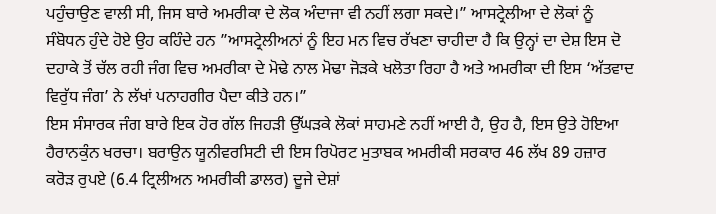ਪਹੁੰਚਾਉਣ ਵਾਲੀ ਸੀ, ਜਿਸ ਬਾਰੇ ਅਮਰੀਕਾ ਦੇ ਲੋਕ ਅੰਦਾਜਾ ਵੀ ਨਹੀਂ ਲਗਾ ਸਕਦੇ।” ਆਸਟ੍ਰੇਲੀਆ ਦੇ ਲੋਕਾਂ ਨੂੰ ਸੰਬੋਧਨ ਹੁੰਦੇ ਹੋਏ ਉਹ ਕਹਿੰਦੇ ਹਨ ”ਆਸਟ੍ਰੇਲੀਅਨਾਂ ਨੂੰ ਇਹ ਮਨ ਵਿਚ ਰੱਖਣਾ ਚਾਹੀਦਾ ਹੈ ਕਿ ਉਨ੍ਹਾਂ ਦਾ ਦੇਸ਼ ਇਸ ਦੋ ਦਹਾਕੇ ਤੋਂ ਚੱਲ ਰਹੀ ਜੰਗ ਵਿਚ ਅਮਰੀਕਾ ਦੇ ਮੋਢੇ ਨਾਲ ਮੋਢਾ ਜੋੜਕੇ ਖਲੋਤਾ ਰਿਹਾ ਹੈ ਅਤੇ ਅਮਰੀਕਾ ਦੀ ਇਸ ‘ਅੱਤਵਾਦ ਵਿਰੁੱਧ ਜੰਗ’ ਨੇ ਲੱਖਾਂ ਪਨਾਹਗੀਰ ਪੈਦਾ ਕੀਤੇ ਹਨ।”
ਇਸ ਸੰਸਾਰਕ ਜੰਗ ਬਾਰੇ ਇਕ ਹੋਰ ਗੱਲ ਜਿਹੜੀ ਉੱਘੜਕੇ ਲੋਕਾਂ ਸਾਹਮਣੇ ਨਹੀਂ ਆਈ ਹੈ, ਉਹ ਹੈ, ਇਸ ਉਤੇ ਹੋਇਆ ਹੈਰਾਨਕੁੰਨ ਖਰਚਾ। ਬਰਾਉਨ ਯੂਨੀਵਰਸਿਟੀ ਦੀ ਇਸ ਰਿਪੋਰਟ ਮੁਤਾਬਕ ਅਮਰੀਕੀ ਸਰਕਾਰ 46 ਲੱਖ 89 ਹਜ਼ਾਰ ਕਰੋੜ ਰੁਪਏ (6.4 ਟ੍ਰਿਲੀਅਨ ਅਮਰੀਕੀ ਡਾਲਰ) ਦੂਜੇ ਦੇਸ਼ਾਂ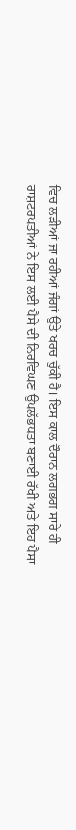ਵਿਚ ਲੜੀਆਂ ਜਾ ਰਹੀਆਂ ਜੰਗਾਂ ਉਤੇ ਖਰਚ ਚੁੱਕੀ ਹੈ। ਇਸ ਕਾਲ ਦੌਰਾਨ ਲਗਭਗ ਸਾਰੇ ਹੀ ਰਾਸ਼ਟਰਪਤੀਆਂ ਨੇ ਇਸ ਲਈ ਪੈਸੇ ਦੀ ਨਿਰਵਿਘਣ ਉਪਲੱਭਧਤਾ ਬਣਾਈ ਰੱਖੀ ਅਤੇ ਇਹ ਪੈਸਾ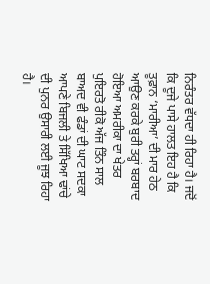ਨਿਰੰਤਰ ਵੱਧਦਾ ਹੀ ਰਿਹਾ ਹੈ। ਜਦੋਂ ਕਿ ਦੂਜੇ ਪਾਸੇ ਹਾਲਤ ਇਹ ਹੈ ਕਿ ਤੂਫ਼ਾਨ ‘ਮਾਰੀਆ’ ਦੀ ਮਾਰ ਹੇਠ ਆਉਣ ਕਰਕੇ ਬੁਰੀ ਤਰ੍ਹਾਂ ਬਰਬਾਦ ਹੋਇਆ ਅਮਰੀਕਾ ਦਾ ਖੇਤਰ ਪੁਇਰਤੋ ਰੀਕੋ ਅੱਜ ਤਿੰਨ ਸਾਲ ਬਾਅਦ ਵੀ ਫੰਡਾਂ ਦੀ ਘਾਟ ਸਦਕਾ ਆਪਣੇ ਬਿਜਲੀ ਤੇ ਸਿੱਖਿਆ ਢਾਂਚੇ ਦੀ ਪੁਨਰ ਉਸਾਰੀ ਲਈ ਜੂਝ ਰਿਹਾ ਹੈ।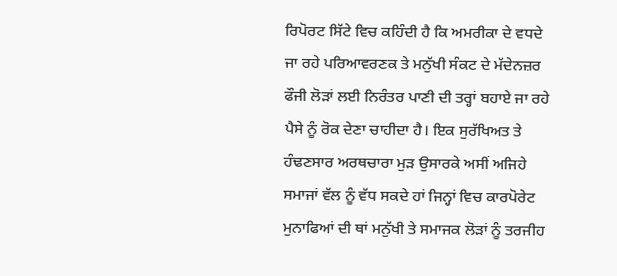ਰਿਪੋਰਟ ਸਿੱਟੇ ਵਿਚ ਕਹਿੰਦੀ ਹੈ ਕਿ ਅਮਰੀਕਾ ਦੇ ਵਧਦੇ ਜਾ ਰਹੇ ਪਰਿਆਵਰਣਕ ਤੇ ਮਨੁੱਖੀ ਸੰਕਟ ਦੇ ਮੱਦੇਨਜ਼ਰ ਫੌਜੀ ਲੋੜਾਂ ਲਈ ਨਿਰੰਤਰ ਪਾਣੀ ਦੀ ਤਰ੍ਹਾਂ ਬਹਾਏ ਜਾ ਰਹੇ ਪੈਸੇ ਨੂੰ ਰੋਕ ਦੇਣਾ ਚਾਹੀਦਾ ਹੈ। ਇਕ ਸੁਰੱਖਿਅਤ ਤੇ ਹੰਢਣਸਾਰ ਅਰਥਚਾਰਾ ਮੁੜ ਉਸਾਰਕੇ ਅਸੀਂ ਅਜਿਹੇ ਸਮਾਜਾਂ ਵੱਲ ਨੂੰ ਵੱਧ ਸਕਦੇ ਹਾਂ ਜਿਨ੍ਹਾਂ ਵਿਚ ਕਾਰਪੋਰੇਟ ਮੁਨਾਫਿਆਂ ਦੀ ਥਾਂ ਮਨੁੱਖੀ ਤੇ ਸਮਾਜਕ ਲੋੜਾਂ ਨੂੰ ਤਰਜੀਹ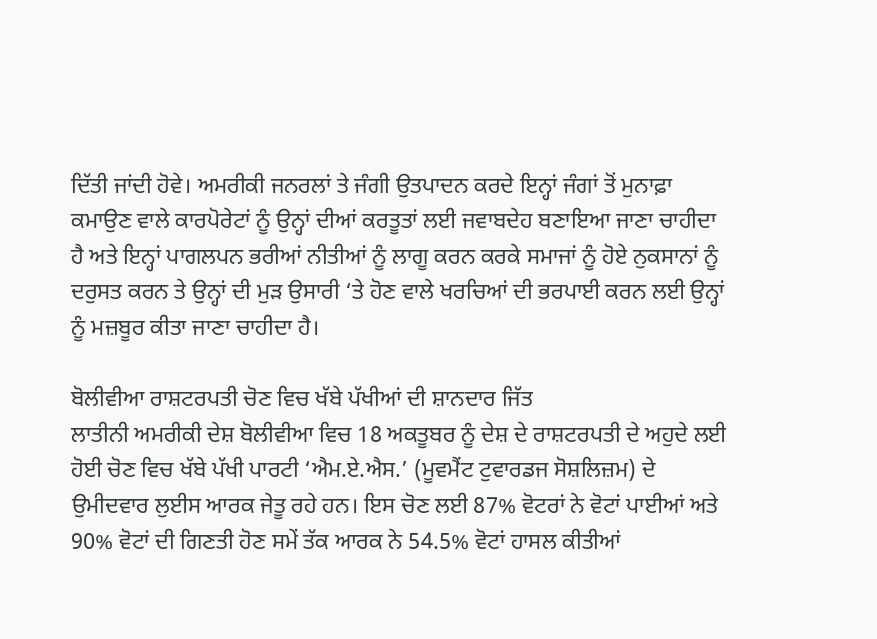ਦਿੱਤੀ ਜਾਂਦੀ ਹੋਵੇ। ਅਮਰੀਕੀ ਜਨਰਲਾਂ ਤੇ ਜੰਗੀ ਉਤਪਾਦਨ ਕਰਦੇ ਇਨ੍ਹਾਂ ਜੰਗਾਂ ਤੋਂ ਮੁਨਾਫ਼ਾ ਕਮਾਉਣ ਵਾਲੇ ਕਾਰਪੋਰੇਟਾਂ ਨੂੰ ਉਨ੍ਹਾਂ ਦੀਆਂ ਕਰਤੂਤਾਂ ਲਈ ਜਵਾਬਦੇਹ ਬਣਾਇਆ ਜਾਣਾ ਚਾਹੀਦਾ ਹੈ ਅਤੇ ਇਨ੍ਹਾਂ ਪਾਗਲਪਨ ਭਰੀਆਂ ਨੀਤੀਆਂ ਨੂੰ ਲਾਗੂ ਕਰਨ ਕਰਕੇ ਸਮਾਜਾਂ ਨੂੰ ਹੋਏ ਨੁਕਸਾਨਾਂ ਨੂੰ ਦਰੁਸਤ ਕਰਨ ਤੇ ਉਨ੍ਹਾਂ ਦੀ ਮੁੜ ਉਸਾਰੀ ‘ਤੇ ਹੋਣ ਵਾਲੇ ਖਰਚਿਆਂ ਦੀ ਭਰਪਾਈ ਕਰਨ ਲਈ ਉਨ੍ਹਾਂ ਨੂੰ ਮਜ਼ਬੂਰ ਕੀਤਾ ਜਾਣਾ ਚਾਹੀਦਾ ਹੈ।

ਬੋਲੀਵੀਆ ਰਾਸ਼ਟਰਪਤੀ ਚੋਣ ਵਿਚ ਖੱਬੇ ਪੱਖੀਆਂ ਦੀ ਸ਼ਾਨਦਾਰ ਜਿੱਤ
ਲਾਤੀਨੀ ਅਮਰੀਕੀ ਦੇਸ਼ ਬੋਲੀਵੀਆ ਵਿਚ 18 ਅਕਤੂਬਰ ਨੂੰ ਦੇਸ਼ ਦੇ ਰਾਸ਼ਟਰਪਤੀ ਦੇ ਅਹੁਦੇ ਲਈ ਹੋਈ ਚੋਣ ਵਿਚ ਖੱਬੇ ਪੱਖੀ ਪਾਰਟੀ ‘ਐਮ.ਏ.ਐਸ.’ (ਮੂਵਮੈਂਟ ਟੁਵਾਰਡਜ ਸੋਸ਼ਲਿਜ਼ਮ) ਦੇ ਉਮੀਦਵਾਰ ਲੁਈਸ ਆਰਕ ਜੇਤੂ ਰਹੇ ਹਨ। ਇਸ ਚੋਣ ਲਈ 87% ਵੋਟਰਾਂ ਨੇ ਵੋਟਾਂ ਪਾਈਆਂ ਅਤੇ 90% ਵੋਟਾਂ ਦੀ ਗਿਣਤੀ ਹੋਣ ਸਮੇਂ ਤੱਕ ਆਰਕ ਨੇ 54.5% ਵੋਟਾਂ ਹਾਸਲ ਕੀਤੀਆਂ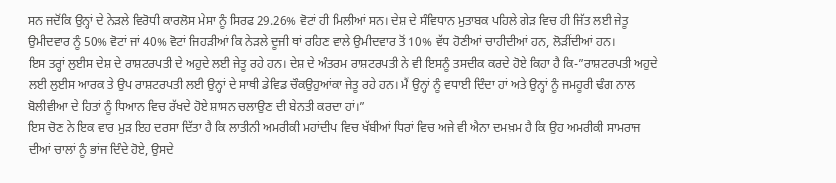ਸਨ ਜਦੋਂਕਿ ਉਨ੍ਹਾਂ ਦੇ ਨੇੜਲੇ ਵਿਰੋਧੀ ਕਾਰਲੋਸ ਮੇਸਾ ਨੂੰ ਸਿਰਫ 29.26% ਵੋਟਾਂ ਹੀ ਮਿਲੀਆਂ ਸਨ। ਦੇਸ਼ ਦੇ ਸੰਵਿਧਾਨ ਮੁਤਾਬਕ ਪਹਿਲੇ ਗੇੜ ਵਿਚ ਹੀ ਜਿੱਤ ਲਈ ਜੇਤੂ ਉਮੀਦਵਾਰ ਨੂੰ 50% ਵੋਟਾਂ ਜਾਂ 40% ਵੋਟਾਂ ਜਿਹੜੀਆਂ ਕਿ ਨੇੜਲੇ ਦੂਜੀ ਥਾਂ ਰਹਿਣ ਵਾਲੇ ਉਮੀਦਵਾਰ ਤੋਂ 10% ਵੱਧ ਹੋਣੀਆਂ ਚਾਹੀਦੀਆਂ ਹਨ, ਲੋੜੀਂਦੀਆਂ ਹਨ।
ਇਸ ਤਰ੍ਹਾਂ ਲੁਈਸ ਦੇਸ਼ ਦੇ ਰਾਸ਼ਟਰਪਤੀ ਦੇ ਅਹੁਦੇ ਲਈ ਜੇਤੂ ਰਹੇ ਹਨ। ਦੇਸ਼ ਦੇ ਅੰਤਰਮ ਰਾਸ਼ਟਰਪਤੀ ਨੇ ਵੀ ਇਸਨੂੰ ਤਸਦੀਕ ਕਰਦੇ ਹੋਏ ਕਿਹਾ ਹੈ ਕਿ-”ਰਾਸ਼ਟਰਪਤੀ ਅਹੁਦੇ ਲਈ ਲੁਈਸ ਆਰਕ ਤੇ ਉਪ ਰਾਸ਼ਟਰਪਤੀ ਲਈ ਉਨ੍ਹਾਂ ਦੇ ਸਾਥੀ ਡੇਵਿਡ ਚੌਕਉਹੁਆਂਕਾ ਜੇਤੂ ਰਹੇ ਹਨ। ਮੈਂ ਉਨ੍ਹਾਂ ਨੂੰ ਵਧਾਈ ਦਿੰਦਾ ਹਾਂ ਅਤੇ ਉਨ੍ਹਾਂ ਨੂੰ ਜਮਹੂਰੀ ਢੰਗ ਨਾਲ ਬੋਲੀਵੀਆ ਦੇ ਹਿਤਾਂ ਨੂੰ ਧਿਆਨ ਵਿਚ ਰੱਖਦੇ ਹੋਏ ਸ਼ਾਸਨ ਚਲਾਉਣ ਦੀ ਬੇਨਤੀ ਕਰਦਾ ਹਾਂ।”
ਇਸ ਚੋਣ ਨੇ ਇਕ ਵਾਰ ਮੁੜ ਇਹ ਦਰਸਾ ਦਿੱਤਾ ਹੈ ਕਿ ਲਾਤੀਨੀ ਅਮਰੀਕੀ ਮਹਾਂਦੀਪ ਵਿਚ ਖੱਬੀਆਂ ਧਿਰਾਂ ਵਿਚ ਅਜੇ ਵੀ ਐਨਾ ਦਮਖ਼ਮ ਹੈ ਕਿ ਉਹ ਅਮਰੀਕੀ ਸਾਮਰਾਜ ਦੀਆਂ ਚਾਲਾਂ ਨੂੰ ਭਾਂਜ ਦਿੰਦੇ ਹੋਏ, ਉਸਦੇ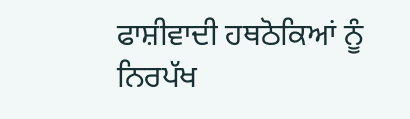ਫਾਸ਼ੀਵਾਦੀ ਹਥਠੋਕਿਆਂ ਨੂੰ ਨਿਰਪੱਖ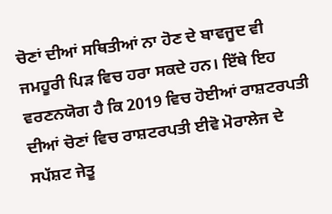ਚੋਣਾਂ ਦੀਆਂ ਸਥਿਤੀਆਂ ਨਾ ਹੋਣ ਦੇ ਬਾਵਜੂਦ ਵੀ ਜਮਹੂਰੀ ਪਿੜ ਵਿਚ ਹਰਾ ਸਕਦੇ ਹਨ। ਇੱਥੇ ਇਹ ਵਰਣਨਯੋਗ ਹੈ ਕਿ 2019 ਵਿਚ ਹੋਈਆਂ ਰਾਸ਼ਟਰਪਤੀ ਦੀਆਂ ਚੋਣਾਂ ਵਿਚ ਰਾਸ਼ਟਰਪਤੀ ਈਵੋ ਮੋਰਾਲੇਜ ਦੇ ਸਪੱਸ਼ਟ ਜੇਤੂ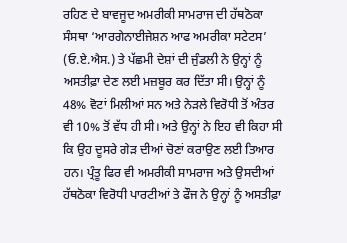ਰਹਿਣ ਦੇ ਬਾਵਜੂਦ ਅਮਰੀਕੀ ਸਾਮਰਾਜ ਦੀ ਹੱਥਠੋਕਾ ਸੰਸਥਾ ‘ਆਰਗੇਨਾਈਜੇਸ਼ਨ ਆਫ ਅਮਰੀਕਾ ਸਟੇਟਸ’ (ਓ.ਏ.ਐਸ.) ਤੇ ਪੱਛਮੀ ਦੇਸ਼ਾਂ ਦੀ ਜੁੰਡਲੀ ਨੇ ਉਨ੍ਹਾਂ ਨੂੰ ਅਸਤੀਫ਼ਾ ਦੇਣ ਲਈ ਮਜ਼ਬੂਰ ਕਰ ਦਿੱਤਾ ਸੀ। ਉਨ੍ਹਾਂ ਨੂੰ 48% ਵੋਟਾਂ ਮਿਲੀਆਂ ਸਨ ਅਤੇ ਨੇੜਲੇ ਵਿਰੋਧੀ ਤੋਂ ਅੰਤਰ ਵੀ 10% ਤੋਂ ਵੱਧ ਹੀ ਸੀ। ਅਤੇ ਉਨ੍ਹਾਂ ਨੇ ਇਹ ਵੀ ਕਿਹਾ ਸੀ ਕਿ ਉਹ ਦੂਸਰੇ ਗੇੜ ਦੀਆਂ ਚੋਣਾਂ ਕਰਾਉਣ ਲਈ ਤਿਆਰ ਹਨ। ਪ੍ਰੰਤੂ ਫਿਰ ਵੀ ਅਮਰੀਕੀ ਸਾਮਰਾਜ ਅਤੇ ਉਸਦੀਆਂ ਹੱਥਠੋਕਾ ਵਿਰੋਧੀ ਪਾਰਟੀਆਂ ਤੇ ਫੌਜ ਨੇ ਉਨ੍ਹਾਂ ਨੂੰ ਅਸਤੀਫ਼ਾ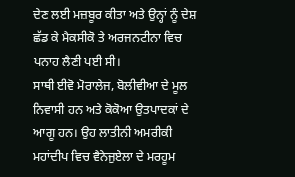ਦੇਣ ਲਈ ਮਜ਼ਬੂਰ ਕੀਤਾ ਅਤੇ ਉਨ੍ਹਾਂ ਨੂੰ ਦੇਸ਼ ਛੱਡ ਕੇ ਮੈਕਸੀਕੋ ਤੇ ਅਰਜਨਟੀਨਾ ਵਿਚ ਪਨਾਹ ਲੈਣੀ ਪਈ ਸੀ।
ਸਾਥੀ ਈਵੋ ਮੋਰਾਲੇਜ, ਬੋਲੀਵੀਆ ਦੇ ਮੂਲ ਨਿਵਾਸੀ ਹਨ ਅਤੇ ਕੋਕੋਆ ਉਤਪਾਦਕਾਂ ਦੇ ਆਗੂ ਹਨ। ਉਹ ਲਾਤੀਨੀ ਅਮਰੀਕੀ ਮਹਾਂਦੀਪ ਵਿਚ ਵੈਨੇਜੁਏਲਾ ਦੇ ਮਰਹੂਮ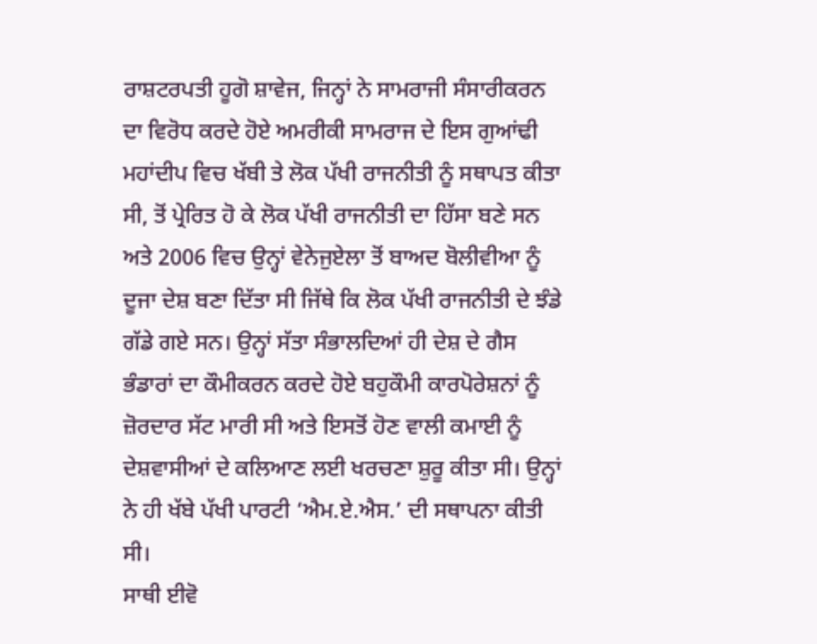ਰਾਸ਼ਟਰਪਤੀ ਹੂਗੋ ਸ਼ਾਵੇਜ, ਜਿਨ੍ਹਾਂ ਨੇ ਸਾਮਰਾਜੀ ਸੰਸਾਰੀਕਰਨ ਦਾ ਵਿਰੋਧ ਕਰਦੇ ਹੋਏ ਅਮਰੀਕੀ ਸਾਮਰਾਜ ਦੇ ਇਸ ਗੁਆਂਢੀ ਮਹਾਂਦੀਪ ਵਿਚ ਖੱਬੀ ਤੇ ਲੋਕ ਪੱਖੀ ਰਾਜਨੀਤੀ ਨੂੰ ਸਥਾਪਤ ਕੀਤਾ ਸੀ, ਤੋਂ ਪ੍ਰੇਰਿਤ ਹੋ ਕੇ ਲੋਕ ਪੱਖੀ ਰਾਜਨੀਤੀ ਦਾ ਹਿੱਸਾ ਬਣੇ ਸਨ ਅਤੇ 2006 ਵਿਚ ਉਨ੍ਹਾਂ ਵੇਨੇਜੁਏਲਾ ਤੋਂ ਬਾਅਦ ਬੋਲੀਵੀਆ ਨੂੰ ਦੂਜਾ ਦੇਸ਼ ਬਣਾ ਦਿੱਤਾ ਸੀ ਜਿੱਥੇ ਕਿ ਲੋਕ ਪੱਖੀ ਰਾਜਨੀਤੀ ਦੇ ਝੰਡੇ ਗੱਡੇ ਗਏ ਸਨ। ਉਨ੍ਹਾਂ ਸੱਤਾ ਸੰਭਾਲਦਿਆਂ ਹੀ ਦੇਸ਼ ਦੇ ਗੈਸ ਭੰਡਾਰਾਂ ਦਾ ਕੌਮੀਕਰਨ ਕਰਦੇ ਹੋਏ ਬਹੁਕੌਮੀ ਕਾਰਪੋਰੇਸ਼ਨਾਂ ਨੂੰ ਜ਼ੋਰਦਾਰ ਸੱਟ ਮਾਰੀ ਸੀ ਅਤੇ ਇਸਤੋਂ ਹੋਣ ਵਾਲੀ ਕਮਾਈ ਨੂੰ ਦੇਸ਼ਵਾਸੀਆਂ ਦੇ ਕਲਿਆਣ ਲਈ ਖਰਚਣਾ ਸ਼ੁਰੂ ਕੀਤਾ ਸੀ। ਉਨ੍ਹਾਂ ਨੇ ਹੀ ਖੱਬੇ ਪੱਖੀ ਪਾਰਟੀ ‘ਐਮ.ਏ.ਐਸ.’ ਦੀ ਸਥਾਪਨਾ ਕੀਤੀ ਸੀ।
ਸਾਥੀ ਈਵੋ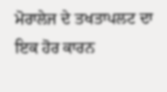ਮੋਰਾਲੇਜ ਦੇ ਤਖਤਾਪਲਟ ਦਾ ਇਕ ਹੋਰ ਕਾਰਨ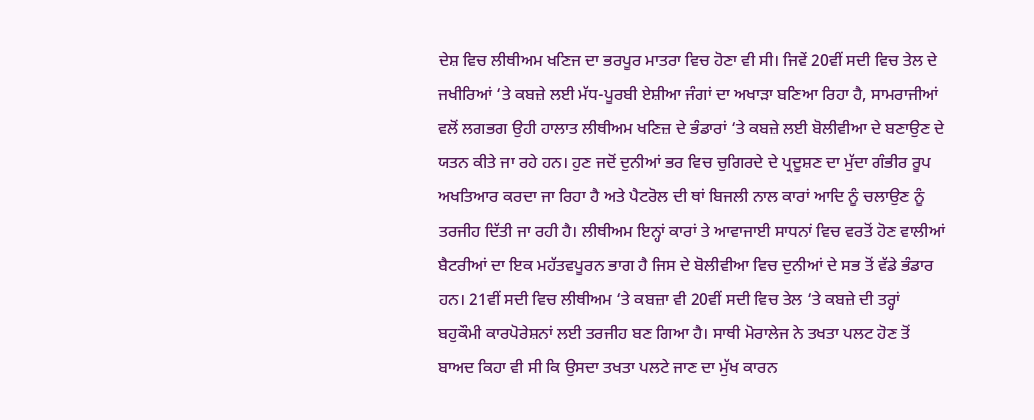ਦੇਸ਼ ਵਿਚ ਲੀਥੀਅਮ ਖਣਿਜ ਦਾ ਭਰਪੂਰ ਮਾਤਰਾ ਵਿਚ ਹੋਣਾ ਵੀ ਸੀ। ਜਿਵੇਂ 20ਵੀਂ ਸਦੀ ਵਿਚ ਤੇਲ ਦੇ ਜਖੀਰਿਆਂ ‘ਤੇ ਕਬਜ਼ੇ ਲਈ ਮੱਧ-ਪੂਰਬੀ ਏਸ਼ੀਆ ਜੰਗਾਂ ਦਾ ਅਖਾੜਾ ਬਣਿਆ ਰਿਹਾ ਹੈ, ਸਾਮਰਾਜੀਆਂ ਵਲੋਂ ਲਗਭਗ ਉਹੀ ਹਾਲਾਤ ਲੀਥੀਅਮ ਖਣਿਜ਼ ਦੇ ਭੰਡਾਰਾਂ ‘ਤੇ ਕਬਜ਼ੇ ਲਈ ਬੋਲੀਵੀਆ ਦੇ ਬਣਾਉਣ ਦੇ ਯਤਨ ਕੀਤੇ ਜਾ ਰਹੇ ਹਨ। ਹੁਣ ਜਦੋਂ ਦੁਨੀਆਂ ਭਰ ਵਿਚ ਚੁਗਿਰਦੇ ਦੇ ਪ੍ਰਦੂਸ਼ਣ ਦਾ ਮੁੱਦਾ ਗੰਭੀਰ ਰੂਪ ਅਖਤਿਆਰ ਕਰਦਾ ਜਾ ਰਿਹਾ ਹੈ ਅਤੇ ਪੈਟਰੋਲ ਦੀ ਥਾਂ ਬਿਜਲੀ ਨਾਲ ਕਾਰਾਂ ਆਦਿ ਨੂੰ ਚਲਾਉਣ ਨੂੰ ਤਰਜੀਹ ਦਿੱਤੀ ਜਾ ਰਹੀ ਹੈ। ਲੀਥੀਅਮ ਇਨ੍ਹਾਂ ਕਾਰਾਂ ਤੇ ਆਵਾਜਾਈ ਸਾਧਨਾਂ ਵਿਚ ਵਰਤੋਂ ਹੋਣ ਵਾਲੀਆਂ ਬੈਟਰੀਆਂ ਦਾ ਇਕ ਮਹੱਤਵਪੂਰਨ ਭਾਗ ਹੈ ਜਿਸ ਦੇ ਬੋਲੀਵੀਆ ਵਿਚ ਦੁਨੀਆਂ ਦੇ ਸਭ ਤੋਂ ਵੱਡੇ ਭੰਡਾਰ ਹਨ। 21ਵੀਂ ਸਦੀ ਵਿਚ ਲੀਥੀਅਮ ‘ਤੇ ਕਬਜ਼ਾ ਵੀ 20ਵੀਂ ਸਦੀ ਵਿਚ ਤੇਲ ‘ਤੇ ਕਬਜ਼ੇ ਦੀ ਤਰ੍ਹਾਂ ਬਹੁਕੌਮੀ ਕਾਰਪੋਰੇਸ਼ਨਾਂ ਲਈ ਤਰਜੀਹ ਬਣ ਗਿਆ ਹੈ। ਸਾਥੀ ਮੋਰਾਲੇਜ ਨੇ ਤਖਤਾ ਪਲਟ ਹੋਣ ਤੋਂ ਬਾਅਦ ਕਿਹਾ ਵੀ ਸੀ ਕਿ ਉਸਦਾ ਤਖਤਾ ਪਲਟੇ ਜਾਣ ਦਾ ਮੁੱਖ ਕਾਰਨ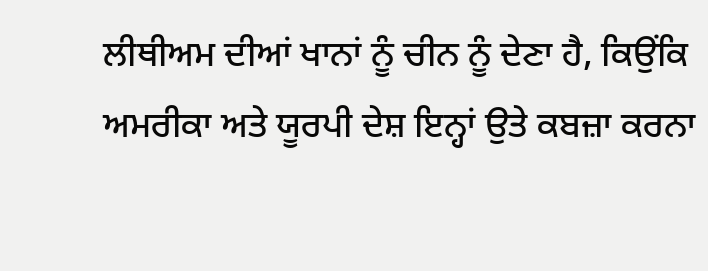ਲੀਥੀਅਮ ਦੀਆਂ ਖਾਨਾਂ ਨੂੰ ਚੀਨ ਨੂੰ ਦੇਣਾ ਹੈ, ਕਿਉਂਕਿ ਅਮਰੀਕਾ ਅਤੇ ਯੂਰਪੀ ਦੇਸ਼ ਇਨ੍ਹਾਂ ਉਤੇ ਕਬਜ਼ਾ ਕਰਨਾ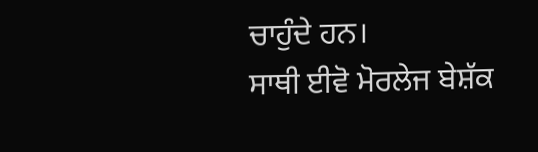ਚਾਹੁੰਦੇ ਹਨ।
ਸਾਥੀ ਈਵੋ ਮੋਰਲੇਜ ਬੇਸ਼ੱਕ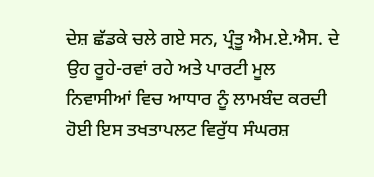ਦੇਸ਼ ਛੱਡਕੇ ਚਲੇ ਗਏ ਸਨ, ਪ੍ਰੰਤੂ ਐਮ.ਏ.ਐਸ. ਦੇ ਉਹ ਰੂਹੇ-ਰਵਾਂ ਰਹੇ ਅਤੇ ਪਾਰਟੀ ਮੂਲ ਨਿਵਾਸੀਆਂ ਵਿਚ ਆਧਾਰ ਨੂੰ ਲਾਮਬੰਦ ਕਰਦੀ ਹੋਈ ਇਸ ਤਖਤਾਪਲਟ ਵਿਰੁੱਧ ਸੰਘਰਸ਼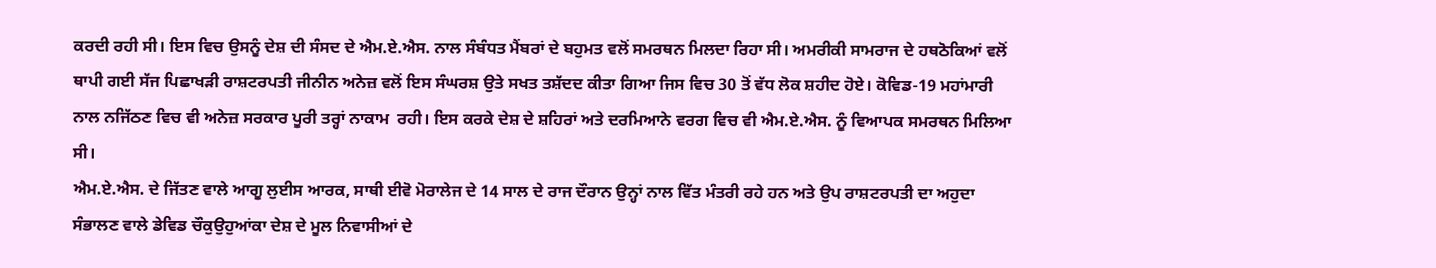ਕਰਦੀ ਰਹੀ ਸੀ। ਇਸ ਵਿਚ ਉਸਨੂੰ ਦੇਸ਼ ਦੀ ਸੰਸਦ ਦੇ ਐਮ.ਏ.ਐਸ. ਨਾਲ ਸੰਬੰਧਤ ਮੈਂਬਰਾਂ ਦੇ ਬਹੁਮਤ ਵਲੋਂ ਸਮਰਥਨ ਮਿਲਦਾ ਰਿਹਾ ਸੀ। ਅਮਰੀਕੀ ਸਾਮਰਾਜ ਦੇ ਹਥਠੋਕਿਆਂ ਵਲੋਂ ਥਾਪੀ ਗਈ ਸੱਜ ਪਿਛਾਖੜੀ ਰਾਸ਼ਟਰਪਤੀ ਜੀਨੀਨ ਅਨੇਜ਼ ਵਲੋਂ ਇਸ ਸੰਘਰਸ਼ ਉਤੇ ਸਖਤ ਤਸ਼ੱਦਦ ਕੀਤਾ ਗਿਆ ਜਿਸ ਵਿਚ 30 ਤੋਂ ਵੱਧ ਲੋਕ ਸ਼ਹੀਦ ਹੋਏ। ਕੋਵਿਡ-19 ਮਹਾਂਮਾਰੀ ਨਾਲ ਨਜਿੱਠਣ ਵਿਚ ਵੀ ਅਨੇਜ਼ ਸਰਕਾਰ ਪੂਰੀ ਤਰ੍ਹਾਂ ਨਾਕਾਮ  ਰਹੀ। ਇਸ ਕਰਕੇ ਦੇਸ਼ ਦੇ ਸ਼ਹਿਰਾਂ ਅਤੇ ਦਰਮਿਆਨੇ ਵਰਗ ਵਿਚ ਵੀ ਐਮ.ਏ.ਐਸ. ਨੂੰ ਵਿਆਪਕ ਸਮਰਥਨ ਮਿਲਿਆ ਸੀ।
ਐਮ.ਏ.ਐਸ. ਦੇ ਜਿੱਤਣ ਵਾਲੇ ਆਗੂ ਲੁਈਸ ਆਰਕ, ਸਾਥੀ ਈਵੋ ਮੋਰਾਲੇਜ ਦੇ 14 ਸਾਲ ਦੇ ਰਾਜ ਦੌਰਾਨ ਉਨ੍ਹਾਂ ਨਾਲ ਵਿੱਤ ਮੰਤਰੀ ਰਹੇ ਹਨ ਅਤੇ ਉਪ ਰਾਸ਼ਟਰਪਤੀ ਦਾ ਅਹੁਦਾ ਸੰਭਾਲਣ ਵਾਲੇ ਡੇਵਿਡ ਚੌਕੁਉਹੁਆਂਕਾ ਦੇਸ਼ ਦੇ ਮੂਲ ਨਿਵਾਸੀਆਂ ਦੇ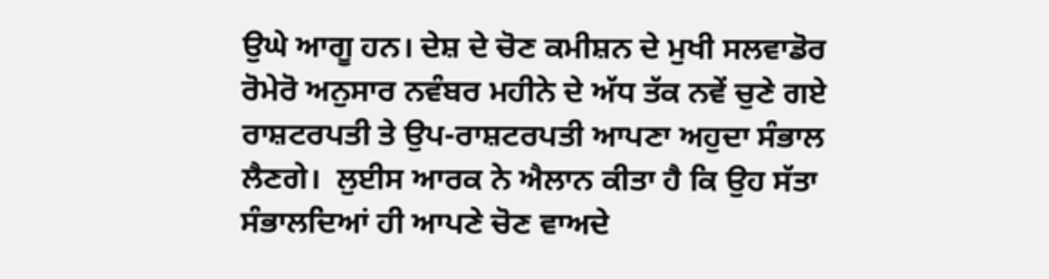ਉਘੇ ਆਗੂ ਹਨ। ਦੇਸ਼ ਦੇ ਚੋਣ ਕਮੀਸ਼ਨ ਦੇ ਮੁਖੀ ਸਲਵਾਡੋਰ ਰੋਮੇਰੋ ਅਨੁਸਾਰ ਨਵੰਬਰ ਮਹੀਨੇ ਦੇ ਅੱਧ ਤੱਕ ਨਵੇਂ ਚੁਣੇ ਗਏ ਰਾਸ਼ਟਰਪਤੀ ਤੇ ਉਪ-ਰਾਸ਼ਟਰਪਤੀ ਆਪਣਾ ਅਹੁਦਾ ਸੰਭਾਲ ਲੈਣਗੇ।  ਲੁਈਸ ਆਰਕ ਨੇ ਐਲਾਨ ਕੀਤਾ ਹੈ ਕਿ ਉਹ ਸੱਤਾ ਸੰਭਾਲਦਿਆਂ ਹੀ ਆਪਣੇ ਚੋਣ ਵਾਅਦੇ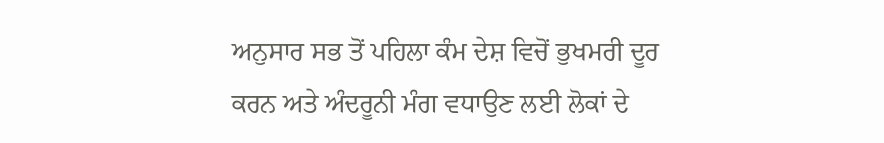ਅਨੁਸਾਰ ਸਭ ਤੋਂ ਪਹਿਲਾ ਕੰਮ ਦੇਸ਼ ਵਿਚੋਂ ਭੁਖਮਰੀ ਦੂਰ ਕਰਨ ਅਤੇ ਅੰਦਰੂਨੀ ਮੰਗ ਵਧਾਉਣ ਲਈ ਲੋਕਾਂ ਦੇ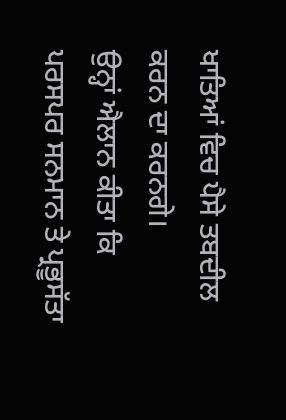ਖਾਤਿਆਂ ਵਿਚ ਪੈਸੇ ਤਬਦੀਲ ਕਰਨ ਦਾ ਕਰਨਗੇ।
ਉਨ੍ਹਾਂ ਐਲਾਨ ਕੀਤਾ ਕਿ ਪਰਸਪਰ ਸਨਮਾਨ ਤੇ ਪ੍ਰਭੂਸੱਤਾ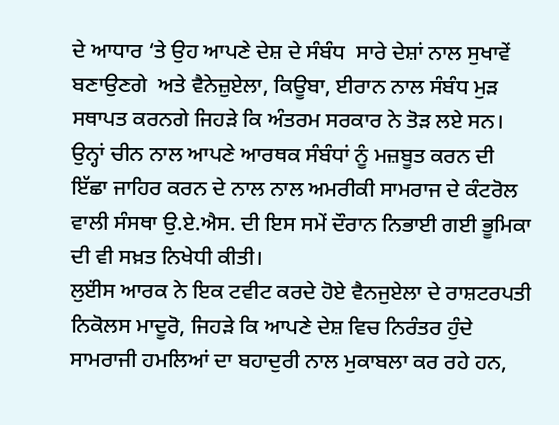ਦੇ ਆਧਾਰ ‘ਤੇ ਉਹ ਆਪਣੇ ਦੇਸ਼ ਦੇ ਸੰਬੰਧ  ਸਾਰੇ ਦੇਸ਼ਾਂ ਨਾਲ ਸੁਖਾਵੇਂ ਬਣਾਉਣਗੇ  ਅਤੇ ਵੈਨੇਜ਼ੁਏਲਾ, ਕਿਊਬਾ, ਈਰਾਨ ਨਾਲ ਸੰਬੰਧ ਮੁੜ ਸਥਾਪਤ ਕਰਨਗੇ ਜਿਹੜੇ ਕਿ ਅੰਤਰਮ ਸਰਕਾਰ ਨੇ ਤੋੜ ਲਏ ਸਨ। ਉਨ੍ਹਾਂ ਚੀਨ ਨਾਲ ਆਪਣੇ ਆਰਥਕ ਸੰਬੰਧਾਂ ਨੂੰ ਮਜ਼ਬੂਤ ਕਰਨ ਦੀ ਇੱਛਾ ਜਾਹਿਰ ਕਰਨ ਦੇ ਨਾਲ ਨਾਲ ਅਮਰੀਕੀ ਸਾਮਰਾਜ ਦੇ ਕੰਟਰੋਲ ਵਾਲੀ ਸੰਸਥਾ ਉ.ਏ.ਐਸ. ਦੀ ਇਸ ਸਮੇਂ ਦੌਰਾਨ ਨਿਭਾਈ ਗਈ ਭੂਮਿਕਾ ਦੀ ਵੀ ਸਖ਼ਤ ਨਿਖੇਧੀ ਕੀਤੀ।
ਲੁੲਂੀਸ ਆਰਕ ਨੇ ਇਕ ਟਵੀਟ ਕਰਦੇ ਹੋਏ ਵੈਨਜੁਏਲਾ ਦੇ ਰਾਸ਼ਟਰਪਤੀ ਨਿਕੋਲਸ ਮਾਦੂਰੋ, ਜਿਹੜੇ ਕਿ ਆਪਣੇ ਦੇਸ਼ ਵਿਚ ਨਿਰੰਤਰ ਹੁੰਦੇ ਸਾਮਰਾਜੀ ਹਮਲਿਆਂ ਦਾ ਬਹਾਦੁਰੀ ਨਾਲ ਮੁਕਾਬਲਾ ਕਰ ਰਹੇ ਹਨ,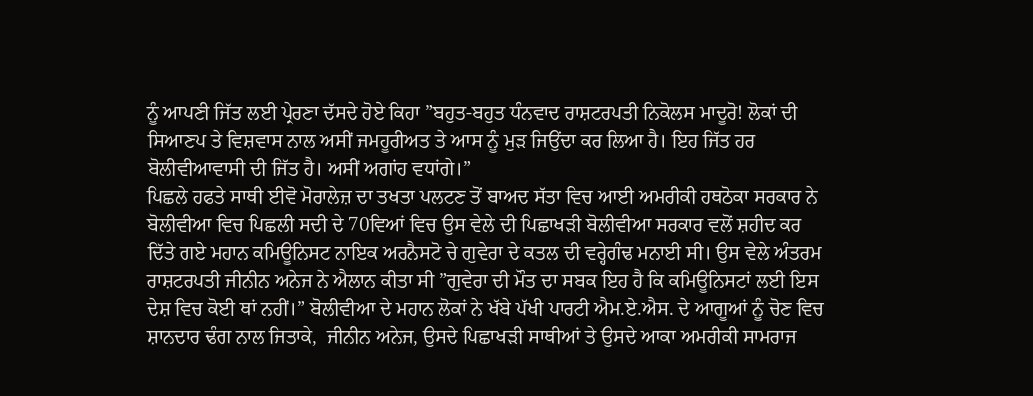ਨੂੰ ਆਪਣੀ ਜਿੱਤ ਲਈ ਪ੍ਰੇਰਣਾ ਦੱਸਦੇ ਹੋਏ ਕਿਹਾ ”ਬਹੁਤ-ਬਹੁਤ ਧੰਨਵਾਦ ਰਾਸ਼ਟਰਪਤੀ ਨਿਕੋਲਸ ਮਾਦੂਰੋ! ਲੋਕਾਂ ਦੀ ਸਿਆਣਪ ਤੇ ਵਿਸ਼ਵਾਸ ਨਾਲ ਅਸੀਂ ਜਮਹੂਰੀਅਤ ਤੇ ਆਸ ਨੂੰ ਮੁੜ ਜਿਉਂਦਾ ਕਰ ਲਿਆ ਹੈ। ਇਹ ਜਿੱਤ ਹਰ ਬੋਲੀਵੀਆਵਾਸੀ ਦੀ ਜਿੱਤ ਹੈ। ਅਸੀਂ ਅਗਾਂਹ ਵਧਾਂਗੇ।”
ਪਿਛਲੇ ਹਫਤੇ ਸਾਥੀ ਈਵੋ ਮੋਰਾਲੇਜ਼ ਦਾ ਤਖਤਾ ਪਲਟਣ ਤੋਂ ਬਾਅਦ ਸੱਤਾ ਵਿਚ ਆਈ ਅਮਰੀਕੀ ਹਥਠੋਕਾ ਸਰਕਾਰ ਨੇ ਬੋਲੀਵੀਆ ਵਿਚ ਪਿਛਲੀ ਸਦੀ ਦੇ 70ਵਿਆਂ ਵਿਚ ਉਸ ਵੇਲੇ ਦੀ ਪਿਛਾਖੜੀ ਬੋਲੀਵੀਆ ਸਰਕਾਰ ਵਲੋਂ ਸ਼ਹੀਦ ਕਰ ਦਿੱਤੇ ਗਏ ਮਹਾਨ ਕਮਿਊਨਿਸਟ ਨਾਇਕ ਅਰਨੈਸਟੋ ਚੇ ਗੁਵੇਰਾ ਦੇ ਕਤਲ ਦੀ ਵਰ੍ਹੇਗੰਢ ਮਨਾਈ ਸੀ। ਉਸ ਵੇਲੇ ਅੰਤਰਮ ਰਾਸ਼ਟਰਪਤੀ ਜੀਨੀਨ ਅਨੇਜ ਨੇ ਐਲਾਨ ਕੀਤਾ ਸੀ ”ਗੁਵੇਰਾ ਦੀ ਮੌਤ ਦਾ ਸਬਕ ਇਹ ਹੈ ਕਿ ਕਮਿਊਨਿਸਟਾਂ ਲਈ ਇਸ ਦੇਸ਼ ਵਿਚ ਕੋਈ ਥਾਂ ਨਹੀਂ।” ਬੋਲੀਵੀਆ ਦੇ ਮਹਾਨ ਲੋਕਾਂ ਨੇ ਖੱਬੇ ਪੱਖੀ ਪਾਰਟੀ ਐਮ.ਏ.ਐਸ. ਦੇ ਆਗੂਆਂ ਨੂੰ ਚੋਣ ਵਿਚ ਸ਼ਾਨਦਾਰ ਢੰਗ ਨਾਲ ਜਿਤਾਕੇ,  ਜੀਨੀਨ ਅਨੇਜ, ਉਸਦੇ ਪਿਛਾਖੜੀ ਸਾਥੀਆਂ ਤੇ ਉਸਦੇ ਆਕਾ ਅਮਰੀਕੀ ਸਾਮਰਾਜ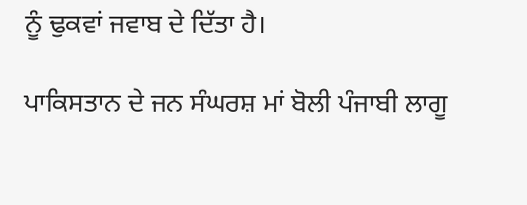ਨੂੰ ਢੁਕਵਾਂ ਜਵਾਬ ਦੇ ਦਿੱਤਾ ਹੈ।

ਪਾਕਿਸਤਾਨ ਦੇ ਜਨ ਸੰਘਰਸ਼ ਮਾਂ ਬੋਲੀ ਪੰਜਾਬੀ ਲਾਗੂ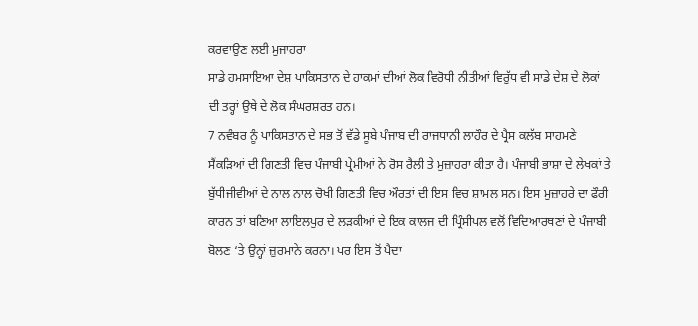ਕਰਵਾਉਣ ਲਈ ਮੁਜਾਹਰਾ
ਸਾਡੇ ਹਮਸਾਇਆ ਦੇਸ਼ ਪਾਕਿਸਤਾਨ ਦੇ ਹਾਕਮਾਂ ਦੀਆਂ ਲੋਕ ਵਿਰੋਧੀ ਨੀਤੀਆਂ ਵਿਰੁੱਧ ਵੀ ਸਾਡੇ ਦੇਸ਼ ਦੇ ਲੋਕਾਂ ਦੀ ਤਰ੍ਹਾਂ ਉਥੇ ਦੇ ਲੋਕ ਸੰਘਰਸ਼ਰਤ ਹਨ।
7 ਨਵੰਬਰ ਨੂੰ ਪਾਕਿਸਤਾਨ ਦੇ ਸਭ ਤੋਂ ਵੱਡੇ ਸੂਬੇ ਪੰਜਾਬ ਦੀ ਰਾਜਧਾਨੀ ਲਾਹੌਰ ਦੇ ਪ੍ਰੈਸ ਕਲੱਬ ਸਾਹਮਣੇ ਸੈਂਕੜਿਆਂ ਦੀ ਗਿਣਤੀ ਵਿਚ ਪੰਜਾਬੀ ਪ੍ਰੇਮੀਆਂ ਨੇ ਰੋਸ ਰੈਲੀ ਤੇ ਮੁਜ਼ਾਹਰਾ ਕੀਤਾ ਹੈ। ਪੰਜਾਬੀ ਭਾਸ਼ਾ ਦੇ ਲੇਖਕਾਂ ਤੇ ਬੁੱਧੀਜੀਵੀਆਂ ਦੇ ਨਾਲ ਨਾਲ ਚੋਖੀ ਗਿਣਤੀ ਵਿਚ ਔਰਤਾਂ ਦੀ ਇਸ ਵਿਚ ਸ਼ਾਮਲ ਸਨ। ਇਸ ਮੁਜ਼ਾਹਰੇ ਦਾ ਫੌਰੀ ਕਾਰਨ ਤਾਂ ਬਣਿਆ ਲਾਇਲਪੁਰ ਦੇ ਲੜਕੀਆਂ ਦੇ ਇਕ ਕਾਲਜ ਦੀ ਪ੍ਰਿੰਸੀਪਲ ਵਲੋਂ ਵਿਦਿਆਰਥਣਾਂ ਦੇ ਪੰਜਾਬੀ ਬੋਲਣ ‘ਤੇ ਉਨ੍ਹਾਂ ਜ਼ੁਰਮਾਨੇ ਕਰਨਾ। ਪਰ ਇਸ ਤੋਂ ਪੈਦਾ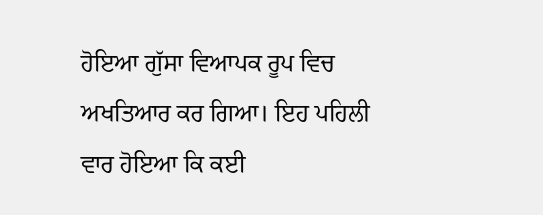ਹੋਇਆ ਗੁੱਸਾ ਵਿਆਪਕ ਰੂਪ ਵਿਚ   ਅਖਤਿਆਰ ਕਰ ਗਿਆ। ਇਹ ਪਹਿਲੀ ਵਾਰ ਹੋਇਆ ਕਿ ਕਈ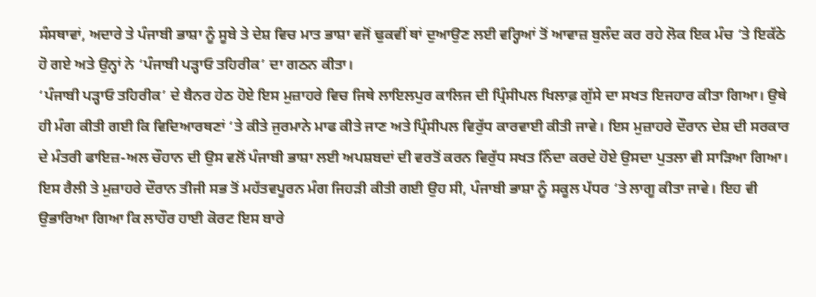ਸੰਸਥਾਵਾਂ, ਅਦਾਰੇ ਤੇ ਪੰਜਾਬੀ ਭਾਸ਼ਾ ਨੂੰ ਸੂਬੇ ਤੇ ਦੇਸ਼ ਵਿਚ ਮਾਤ ਭਾਸ਼ਾ ਵਜੋਂ ਢੁਕਵੀਂ ਥਾਂ ਦੁਆਉਣ ਲਈ ਵਰ੍ਹਿਆਂ ਤੋਂ ਆਵਾਜ਼ ਬੁਲੰਦ ਕਰ ਰਹੇ ਲੋਕ ਇਕ ਮੰਚ ‘ਤੇ ਇਕੱਠੇ ਹੋ ਗਏ ਅਤੇ ਉਨ੍ਹਾਂ ਨੇ ‘ਪੰਜਾਬੀ ਪੜ੍ਹਾਓ ਤਹਿਰੀਕ’ ਦਾ ਗਠਨ ਕੀਤਾ।
‘ਪੰਜਾਬੀ ਪੜ੍ਹਾਓ ਤਹਿਰੀਕ’ ਦੇ ਬੈਨਰ ਹੇਠ ਹੋਏ ਇਸ ਮੁਜ਼ਾਹਰੇ ਵਿਚ ਜਿਥੇ ਲਾਇਲਪੁਰ ਕਾਲਿਜ ਦੀ ਪ੍ਰਿੰਸੀਪਲ ਖਿਲਾਫ਼ ਗੁੱਸੇ ਦਾ ਸਖਤ ਇਜਹਾਰ ਕੀਤਾ ਗਿਆ। ਉਥੇ ਹੀ ਮੰਗ ਕੀਤੀ ਗਈ ਕਿ ਵਿਦਿਆਰਥਣਾਂ ‘ਤੇ ਕੀਤੇ ਜੁਰਮਾਨੇ ਮਾਫ ਕੀਤੇ ਜਾਣ ਅਤੇ ਪ੍ਰਿੰਸੀਪਲ ਵਿਰੁੱਧ ਕਾਰਵਾਈ ਕੀਤੀ ਜਾਵੇ। ਇਸ ਮੁਜ਼ਾਹਰੇ ਦੌਰਾਨ ਦੇਸ਼ ਦੀ ਸਰਕਾਰ ਦੇ ਮੰਤਰੀ ਫਾਇਜ਼-ਅਲ ਚੌਹਾਨ ਦੀ ਉਸ ਵਲੋਂ ਪੰਜਾਬੀ ਭਾਸ਼ਾ ਲਈ ਅਪਸ਼ਬਦਾਂ ਦੀ ਵਰਤੋਂ ਕਰਨ ਵਿਰੁੱਧ ਸਖਤ ਨਿੰਦਾ ਕਰਦੇ ਹੋਏ ਉਸਦਾ ਪੁਤਲਾ ਵੀ ਸਾੜਿਆ ਗਿਆ। ਇਸ ਰੈਲੀ ਤੇ ਮੁਜ਼ਾਹਰੇ ਦੌਰਾਨ ਤੀਜੀ ਸਭ ਤੋਂ ਮਹੱਤਵਪੂਰਨ ਮੰਗ ਜਿਹੜੀ ਕੀਤੀ ਗਈ ਉਹ ਸੀ, ਪੰਜਾਬੀ ਭਾਸ਼ਾ ਨੂੰ ਸਕੂਲ ਪੱਧਰ ‘ਤੇ ਲਾਗੂ ਕੀਤਾ ਜਾਵੇ। ਇਹ ਵੀ ਉਭਾਰਿਆ ਗਿਆ ਕਿ ਲਾਹੌਰ ਹਾਈ ਕੋਰਟ ਇਸ ਬਾਰੇ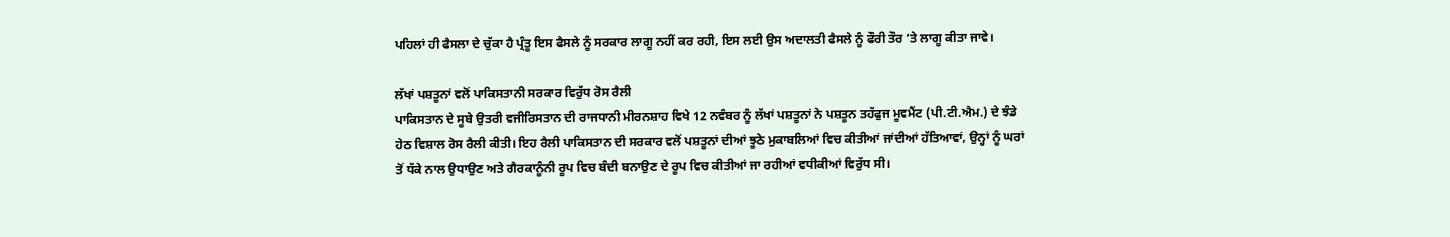ਪਹਿਲਾਂ ਹੀ ਫੈਸਲਾ ਦੇ ਚੁੱਕਾ ਹੈ ਪ੍ਰੰਤੂ ਇਸ ਫੈਸਲੇ ਨੂੰ ਸਰਕਾਰ ਲਾਗੂ ਨਹੀਂ ਕਰ ਰਹੀ, ਇਸ ਲਈ ਉਸ ਅਦਾਲਤੀ ਫੈਸਲੇ ਨੂੰ ਫੌਰੀ ਤੌਰ ‘ਤੇ ਲਾਗੂ ਕੀਤਾ ਜਾਵੇ।

ਲੱਖਾਂ ਪਸ਼ਤੂਨਾਂ ਵਲੋਂ ਪਾਕਿਸਤਾਨੀ ਸਰਕਾਰ ਵਿਰੁੱਧ ਰੋਸ ਰੈਲੀ
ਪਾਕਿਸਤਾਨ ਦੇ ਸੂਬੇ ਉਤਰੀ ਵਜੀਰਿਸਤਾਨ ਦੀ ਰਾਜਧਾਨੀ ਮੀਰਨਸ਼ਾਹ ਵਿਖੇ 12 ਨਵੰਬਰ ਨੂੰ ਲੱਖਾਂ ਪਸ਼ਤੂਨਾਂ ਨੇ ਪਸ਼ਤੂਨ ਤਹੱਫੁਜ ਮੂਵਮੈਂਟ (ਪੀ.ਟੀ.ਐਮ.) ਦੇ ਝੰਡੇ ਹੇਠ ਵਿਸ਼ਾਲ ਰੋਸ ਰੈਲੀ ਕੀਤੀ। ਇਹ ਰੈਲੀ ਪਾਕਿਸਤਾਨ ਦੀ ਸਰਕਾਰ ਵਲੋਂ ਪਸ਼ਤੂਨਾਂ ਦੀਆਂ ਝੂਠੇ ਮੁਕਾਬਲਿਆਂ ਵਿਚ ਕੀਤੀਆਂ ਜਾਂਦੀਆਂ ਹੱਤਿਆਵਾਂ, ਉਨ੍ਹਾਂ ਨੂੰ ਘਰਾਂ ਤੋਂ ਧੱਕੇ ਨਾਲ ਉਧਾਉਣ ਅਤੇ ਗੈਰਕਾਨੂੰਨੀ ਰੂਪ ਵਿਚ ਬੰਦੀ ਬਨਾਉਣ ਦੇ ਰੂਪ ਵਿਚ ਕੀਤੀਆਂ ਜਾ ਰਹੀਆਂ ਵਧੀਕੀਆਂ ਵਿਰੁੱਧ ਸੀ।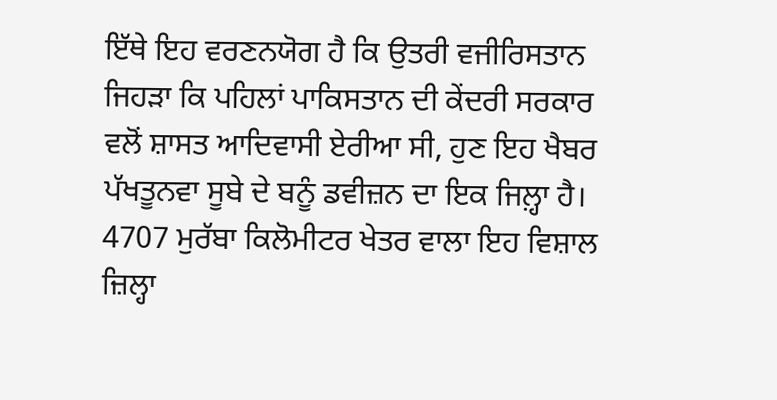ਇੱਥੇ ਇਹ ਵਰਣਨਯੋਗ ਹੈ ਕਿ ਉਤਰੀ ਵਜੀਰਿਸਤਾਨ ਜਿਹੜਾ ਕਿ ਪਹਿਲਾਂ ਪਾਕਿਸਤਾਨ ਦੀ ਕੇਂਦਰੀ ਸਰਕਾਰ ਵਲੋਂ ਸ਼ਾਸਤ ਆਦਿਵਾਸੀ ਏਰੀਆ ਸੀ, ਹੁਣ ਇਹ ਖੈਬਰ ਪੱਖਤੂਨਵਾ ਸੂਬੇ ਦੇ ਬਨੂੰ ਡਵੀਜ਼ਨ ਦਾ ਇਕ ਜਿਲ਼੍ਹਾ ਹੈ। 4707 ਮੁਰੱਬਾ ਕਿਲੋਮੀਟਰ ਖੇਤਰ ਵਾਲਾ ਇਹ ਵਿਸ਼ਾਲ ਜ਼ਿਲ੍ਹਾ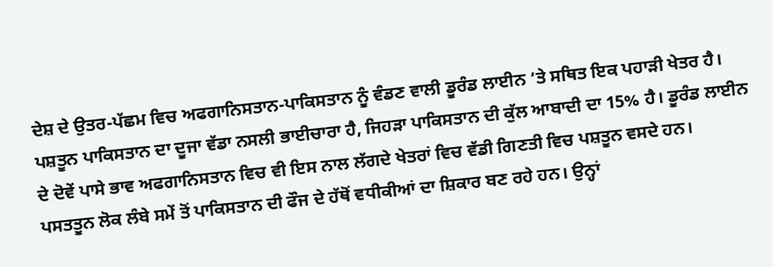ਦੇਸ਼ ਦੇ ਉਤਰ-ਪੱਛਮ ਵਿਚ ਅਫਗਾਨਿਸਤਾਨ-ਪਾਕਿਸਤਾਨ ਨੂੰ ਵੰਡਣ ਵਾਲੀ ਡੂਰੰਡ ਲਾਈਨ ‘ਤੇ ਸਥਿਤ ਇਕ ਪਹਾੜੀ ਖੇਤਰ ਹੈ। ਪਸ਼ਤੂਨ ਪਾਕਿਸਤਾਨ ਦਾ ਦੂਜਾ ਵੱਡਾ ਨਸਲੀ ਭਾਈਚਾਰਾ ਹੈ, ਜਿਹੜਾ ਪਾਕਿਸਤਾਨ ਦੀ ਕੁੱਲ ਆਬਾਦੀ ਦਾ 15% ਹੈ। ਡੂਰੰਡ ਲਾਈਨ ਦੇ ਦੋਵੇਂ ਪਾਸੇ ਭਾਵ ਅਫਗਾਨਿਸਤਾਨ ਵਿਚ ਵੀ ਇਸ ਨਾਲ ਲੱਗਦੇ ਖੇਤਰਾਂ ਵਿਚ ਵੱਡੀ ਗਿਣਤੀ ਵਿਚ ਪਸ਼ਤੂਨ ਵਸਦੇ ਹਨ।
ਪਸਤਤੂਨ ਲੋਕ ਲੰਬੇ ਸਮੇਂ ਤੋਂ ਪਾਕਿਸਤਾਨ ਦੀ ਫੌਜ ਦੇ ਹੱਥੋਂ ਵਧੀਕੀਆਂ ਦਾ ਸ਼ਿਕਾਰ ਬਣ ਰਹੇ ਹਨ। ਉਨ੍ਹਾਂ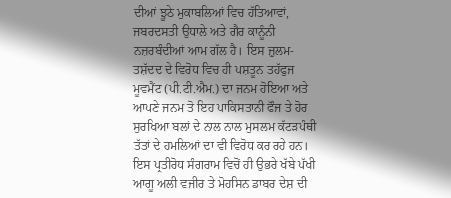ਦੀਆਂ ਝੂਠੇ ਮੁਕਾਬਲਿਆਂ ਵਿਚ ਹੱਤਿਆਵਾਂ, ਜਬਰਦਸਤੀ ਉਧਾਲੇ ਅਤੇ ਗੈਰ ਕਾਨੂੰਨੀ ਨਜ਼ਰਬੰਦੀਆਂ ਆਮ ਗੱਲ ਹੈ। ਇਸ ਜ਼ੁਲਮ-ਤਸ਼ੱਦਦ ਦੇ ਵਿਰੋਧ ਵਿਚ ਹੀ ਪਸ਼ਤੂਨ ਤਹੱਫੁਜ ਮੂਵਮੈਂਟ (ਪੀ.ਟੀ.ਐਮ.) ਦਾ ਜਨਮ ਹੋਇਆ ਅਤੇ ਆਪਣੇ ਜਨਮ ਤੋ ਇਹ ਪਾਕਿਸਤਾਨੀ ਫੌਜ ਤੇ ਹੋਰ ਸੁਰਖਿਆ ਬਲਾਂ ਦੇ ਨਾਲ ਨਾਲ ਮੁਸਲਮ ਕੱਟੜਪੰਥੀ ਤੱਤਾਂ ਦੇ ਹਮਲਿਆਂ ਦਾ ਵੀ ਵਿਰੋਧ ਕਰ ਰਹੇ ਹਨ। ਇਸ ਪ੍ਰਤੀਰੋਧ ਸੰਗਰਾਮ ਵਿਚੋਂ ਹੀ ਉਭਰੇ ਖੱਬੇ ਪੱਖੀ ਆਗੂ ਅਲੀ ਵਜੀਰ ਤੇ ਮੋਹਸਿਨ ਡਾਬਰ ਦੇਸ਼ ਦੀ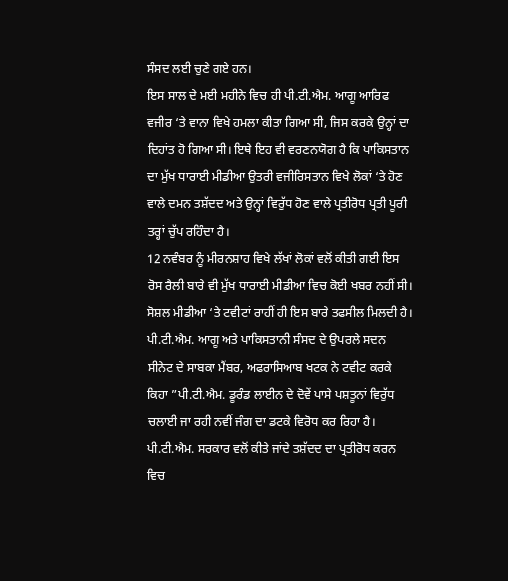ਸੰਸਦ ਲਈ ਚੁਣੇ ਗਏ ਹਨ।
ਇਸ ਸਾਲ ਦੇ ਮਈ ਮਹੀਨੇ ਵਿਚ ਹੀ ਪੀ.ਟੀ.ਐਮ. ਆਗੂ ਆਰਿਫ ਵਜੀਰ ‘ਤੇ ਵਾਨਾ ਵਿਖੇ ਹਮਲਾ ਕੀਤਾ ਗਿਆ ਸੀ, ਜਿਸ ਕਰਕੇ ਉਨ੍ਹਾਂ ਦਾ ਦਿਹਾਂਤ ਹੋ ਗਿਆ ਸੀ। ਇਥੇ ਇਹ ਵੀ ਵਰਣਨਯੋਗ ਹੈ ਕਿ ਪਾਕਿਸਤਾਨ ਦਾ ਮੁੱਖ ਧਾਰਾਈ ਮੀਡੀਆ ਉਤਰੀ ਵਜੀਰਿਸਤਾਨ ਵਿਖੇ ਲੋਕਾਂ ‘ਤੇ ਹੋਣ ਵਾਲੇ ਦਮਨ ਤਸ਼ੱਦਦ ਅਤੇ ਉਨ੍ਹਾਂ ਵਿਰੁੱਧ ਹੋਣ ਵਾਲੇ ਪ੍ਰਤੀਰੋਧ ਪ੍ਰਤੀ ਪੂਰੀ ਤਰ੍ਹਾਂ ਚੁੱਪ ਰਹਿੰਦਾ ਹੈ।
12 ਨਵੰਬਰ ਨੂੰ ਮੀਰਨਸ਼ਾਹ ਵਿਖੇ ਲੱਖਾਂ ਲੋਕਾਂ ਵਲੋਂ ਕੀਤੀ ਗਈ ਇਸ ਰੋਸ ਰੈਲੀ ਬਾਰੇ ਵੀ ਮੁੱਖ ਧਾਰਾਈ ਮੀਡੀਆ ਵਿਚ ਕੋਈ ਖਬਰ ਨਹੀਂ ਸੀ। ਸੋਸ਼ਲ ਮੀਡੀਆ ‘ਤੇ ਟਵੀਟਾਂ ਰਾਹੀਂ ਹੀ ਇਸ ਬਾਰੇ ਤਫਸੀਲ ਮਿਲਦੀ ਹੈ। ਪੀ.ਟੀ.ਐਮ. ਆਗੂ ਅਤੇ ਪਾਕਿਸਤਾਨੀ ਸੰਸਦ ਦੇ ਉਪਰਲੇ ਸਦਨ ਸੀਨੇਟ ਦੇ ਸਾਬਕਾ ਮੈਂਬਰ, ਅਫਰਾਸਿਆਬ ਖਟਕ ਨੇ ਟਵੀਟ ਕਰਕੇ ਕਿਹਾ ”ਪੀ.ਟੀ.ਐਮ. ਡੂਰੰਡ ਲਾਈਨ ਦੇ ਦੋਵੇਂ ਪਾਸੇ ਪਸ਼ਤੂਨਾਂ ਵਿਰੁੱਧ ਚਲਾਈ ਜਾ ਰਹੀ ਨਵੀਂ ਜੰਗ ਦਾ ਡਟਕੇ ਵਿਰੋਧ ਕਰ ਰਿਹਾ ਹੈ। ਪੀ.ਟੀ.ਐਮ. ਸਰਕਾਰ ਵਲੋਂ ਕੀਤੇ ਜਾਂਦੇ ਤਸ਼ੱਦਦ ਦਾ ਪ੍ਰਤੀਰੋਧ ਕਰਨ ਵਿਚ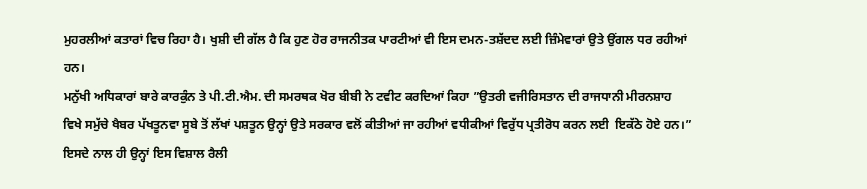ਮੁਹਰਲੀਆਂ ਕਤਾਰਾਂ ਵਿਚ ਰਿਹਾ ਹੈ। ਖੁਸ਼ੀ ਦੀ ਗੱਲ ਹੈ ਕਿ ਹੁਣ ਹੋਰ ਰਾਜਨੀਤਕ ਪਾਰਟੀਆਂ ਵੀ ਇਸ ਦਮਨ-ਤਸ਼ੱਦਦ ਲਈ ਜ਼ਿੰਮੇਵਾਰਾਂ ਉਤੇ ਉਂਗਲ ਧਰ ਰਹੀਆਂ ਹਨ।
ਮਨੁੱਖੀ ਅਧਿਕਾਰਾਂ ਬਾਰੇ ਕਾਰਕੁੰਨ ਤੇ ਪੀ.ਟੀ.ਐਮ. ਦੀ ਸਮਰਥਕ ਖੋਰ ਬੀਬੀ ਨੇ ਟਵੀਟ ਕਰਦਿਆਂ ਕਿਹਾ ”ਉਤਰੀ ਵਜੀਰਿਸਤਾਨ ਦੀ ਰਾਜਧਾਨੀ ਮੀਰਨਸ਼ਾਹ ਵਿਖੇ ਸਮੁੱਚੇ ਖੈਬਰ ਪੱਖਤੂਨਵਾ ਸੂਬੇ ਤੋਂ ਲੱਖਾਂ ਪਸ਼ਤੂਨ ਉਨ੍ਹਾਂ ਉਤੇ ਸਰਕਾਰ ਵਲੋਂ ਕੀਤੀਆਂ ਜਾ ਰਹੀਆਂ ਵਧੀਕੀਆਂ ਵਿਰੁੱਧ ਪ੍ਰਤੀਰੋਧ ਕਰਨ ਲਈ  ਇਕੱਠੇ ਹੋਏ ਹਨ।” ਇਸਦੇ ਨਾਲ ਹੀ ਉਨ੍ਹਾਂ ਇਸ ਵਿਸ਼ਾਲ ਰੈਲੀ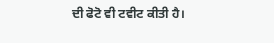ਦੀ ਫੋਟੋ ਵੀ ਟਵੀਟ ਕੀਤੀ ਹੈ।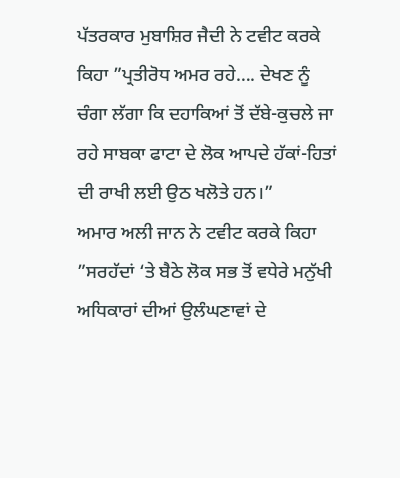ਪੱਤਰਕਾਰ ਮੁਬਾਸ਼ਿਰ ਜੈਦੀ ਨੇ ਟਵੀਟ ਕਰਕੇ ਕਿਹਾ ”ਪ੍ਰਤੀਰੋਧ ਅਮਰ ਰਹੇ…. ਦੇਖਣ ਨੂੰ ਚੰਗਾ ਲੱਗਾ ਕਿ ਦਹਾਕਿਆਂ ਤੋਂ ਦੱਬੇ-ਕੁਚਲੇ ਜਾ ਰਹੇ ਸਾਬਕਾ ਫਾਟਾ ਦੇ ਲੋਕ ਆਪਦੇ ਹੱਕਾਂ-ਹਿਤਾਂ ਦੀ ਰਾਖੀ ਲਈ ਉਠ ਖਲੋਤੇ ਹਨ।”
ਅਮਾਰ ਅਲੀ ਜਾਨ ਨੇ ਟਵੀਟ ਕਰਕੇ ਕਿਹਾ ”ਸਰਹੱਦਾਂ ‘ਤੇ ਬੈਠੇ ਲੋਕ ਸਭ ਤੋਂ ਵਧੇਰੇ ਮਨੁੱਖੀ ਅਧਿਕਾਰਾਂ ਦੀਆਂ ਉਲੰਘਣਾਵਾਂ ਦੇ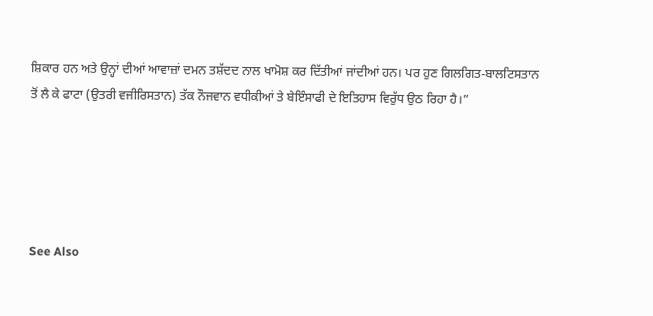ਸ਼ਿਕਾਰ ਹਨ ਅਤੇ ਉਨ੍ਹਾਂ ਦੀਆਂ ਆਵਾਜ਼ਾਂ ਦਮਨ ਤਸ਼ੱਦਦ ਨਾਲ ਖਾਮੋਸ਼ ਕਰ ਦਿੱਤੀਆਂ ਜਾਂਦੀਆਂ ਹਨ। ਪਰ ਹੁਣ ਗਿਲਗਿਤ-ਬਾਲਟਿਸਤਾਨ ਤੋਂ ਲੈ ਕੇ ਫਾਟਾ (ਉਤਰੀ ਵਜੀਰਿਸਤਾਨ) ਤੱਕ ਨੌਜਵਾਨ ਵਧੀਕੀਆਂ ਤੇ ਬੇਇੰਸਾਫੀ ਦੇ ਇਤਿਹਾਸ ਵਿਰੁੱਧ ਉਠ ਰਿਹਾ ਹੈ।”





See Also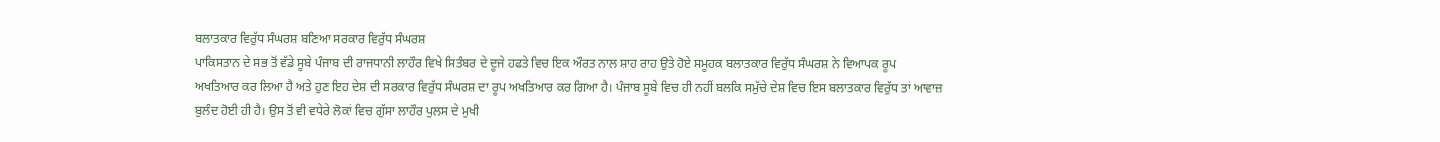ਬਲਾਤਕਾਰ ਵਿਰੁੱਧ ਸੰਘਰਸ਼ ਬਣਿਆ ਸਰਕਾਰ ਵਿਰੁੱਧ ਸੰਘਰਸ਼
ਪਾਕਿਸਤਾਨ ਦੇ ਸਭ ਤੋਂ ਵੱਡੇ ਸੂਬੇ ਪੰਜਾਬ ਦੀ ਰਾਜਧਾਨੀ ਲਾਹੌਰ ਵਿਖੇ ਸਿਤੰਬਰ ਦੇ ਦੂਜੇ ਹਫਤੇ ਵਿਚ ਇਕ ਔਰਤ ਨਾਲ ਸ਼ਾਹ ਰਾਹ ਉਤੇ ਹੋਏ ਸਮੂਹਕ ਬਲਾਤਕਾਰ ਵਿਰੁੱਧ ਸੰਘਰਸ਼ ਨੇ ਵਿਆਪਕ ਰੂਪ ਅਖਤਿਆਰ ਕਰ ਲਿਆ ਹੈ ਅਤੇ ਹੁਣ ਇਹ ਦੇਸ਼ ਦੀ ਸਰਕਾਰ ਵਿਰੁੱਧ ਸੰਘਰਸ਼ ਦਾ ਰੂਪ ਅਖਤਿਆਰ ਕਰ ਗਿਆ ਹੈ। ਪੰਜਾਬ ਸੂਬੇ ਵਿਚ ਹੀ ਨਹੀਂ ਬਲਕਿ ਸਮੁੱਚੇ ਦੇਸ਼ ਵਿਚ ਇਸ ਬਲਾਤਕਾਰ ਵਿਰੁੱਧ ਤਾਂ ਆਵਾਜ਼ ਬੁਲੰਦ ਹੋਈ ਹੀ ਹੈ। ਉਸ ਤੋਂ ਵੀ ਵਧੇਰੇ ਲੋਕਾਂ ਵਿਚ ਗੁੱਸਾ ਲਾਹੌਰ ਪੁਲਸ ਦੇ ਮੁਖੀ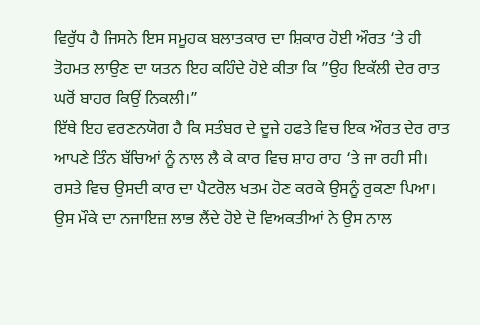ਵਿਰੁੱਧ ਹੈ ਜਿਸਨੇ ਇਸ ਸਮੂਹਕ ਬਲਾਤਕਾਰ ਦਾ ਸ਼ਿਕਾਰ ਹੋਈ ਔਰਤ ‘ਤੇ ਹੀ ਤੋਹਮਤ ਲਾਉਣ ਦਾ ਯਤਨ ਇਹ ਕਹਿੰਦੇ ਹੋਏ ਕੀਤਾ ਕਿ ”ਉਹ ਇਕੱਲੀ ਦੇਰ ਰਾਤ ਘਰੋਂ ਬਾਹਰ ਕਿਉਂ ਨਿਕਲੀ।”
ਇੱਥੇ ਇਹ ਵਰਣਨਯੋਗ ਹੈ ਕਿ ਸਤੰਬਰ ਦੇ ਦੂਜੇ ਹਫਤੇ ਵਿਚ ਇਕ ਔਰਤ ਦੇਰ ਰਾਤ ਆਪਣੇ ਤਿੰਨ ਬੱਚਿਆਂ ਨੂੰ ਨਾਲ ਲੈ ਕੇ ਕਾਰ ਵਿਚ ਸ਼ਾਹ ਰਾਹ ‘ਤੇ ਜਾ ਰਹੀ ਸੀ। ਰਸਤੇ ਵਿਚ ਉਸਦੀ ਕਾਰ ਦਾ ਪੈਟਰੋਲ ਖਤਮ ਹੋਣ ਕਰਕੇ ਉਸਨੂੰ ਰੁਕਣਾ ਪਿਆ। ਉਸ ਮੌਕੇ ਦਾ ਨਜਾਇਜ਼ ਲਾਭ ਲੈਂਦੇ ਹੋਏ ਦੋ ਵਿਅਕਤੀਆਂ ਨੇ ਉਸ ਨਾਲ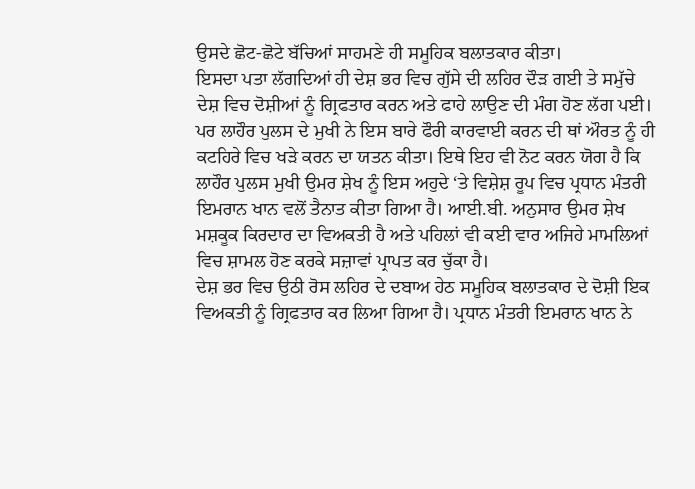ਉਸਦੇ ਛੋਟ-ਛੋਟੇ ਬੱਚਿਆਂ ਸਾਹਮਣੇ ਹੀ ਸਮੂਹਿਕ ਬਲਾਤਕਾਰ ਕੀਤਾ।
ਇਸਦਾ ਪਤਾ ਲੱਗਦਿਆਂ ਹੀ ਦੇਸ਼ ਭਰ ਵਿਚ ਗੁੱਸੇ ਦੀ ਲਹਿਰ ਦੌੜ ਗਈ ਤੇ ਸਮੁੱਚੇ ਦੇਸ਼ ਵਿਚ ਦੋਸ਼ੀਆਂ ਨੂੰ ਗ੍ਰਿਫਤਾਰ ਕਰਨ ਅਤੇ ਫਾਹੇ ਲਾਉਣ ਦੀ ਮੰਗ ਹੋਣ ਲੱਗ ਪਈ। ਪਰ ਲਾਹੌਰ ਪੁਲਸ ਦੇ ਮੁਖੀ ਨੇ ਇਸ ਬਾਰੇ ਫੌਰੀ ਕਾਰਵਾਈ ਕਰਨ ਦੀ ਥਾਂ ਔਰਤ ਨੂੰ ਹੀ ਕਟਹਿਰੇ ਵਿਚ ਖੜੇ ਕਰਨ ਦਾ ਯਤਨ ਕੀਤਾ। ਇਥੇ ਇਹ ਵੀ ਨੋਟ ਕਰਨ ਯੋਗ ਹੈ ਕਿ ਲਾਹੌਰ ਪੁਲਸ ਮੁਖੀ ਉਮਰ ਸ਼ੇਖ ਨੂੰ ਇਸ ਅਹੁਦੇ ‘ਤੇ ਵਿਸ਼ੇਸ਼ ਰੂਪ ਵਿਚ ਪ੍ਰਧਾਨ ਮੰਤਰੀ ਇਮਰਾਨ ਖਾਨ ਵਲੋਂ ਤੈਨਾਤ ਕੀਤਾ ਗਿਆ ਹੈ। ਆਈ.ਬੀ. ਅਨੁਸਾਰ ਉਮਰ ਸ਼ੇਖ ਮਸ਼ਕੂਕ ਕਿਰਦਾਰ ਦਾ ਵਿਅਕਤੀ ਹੈ ਅਤੇ ਪਹਿਲਾਂ ਵੀ ਕਈ ਵਾਰ ਅਜਿਹੇ ਮਾਮਲਿਆਂ ਵਿਚ ਸ਼ਾਮਲ ਹੋਣ ਕਰਕੇ ਸਜ਼ਾਵਾਂ ਪ੍ਰਾਪਤ ਕਰ ਚੁੱਕਾ ਹੈ।
ਦੇਸ਼ ਭਰ ਵਿਚ ਉਠੀ ਰੋਸ ਲਹਿਰ ਦੇ ਦਬਾਅ ਹੇਠ ਸਮੂਹਿਕ ਬਲਾਤਕਾਰ ਦੇ ਦੋਸ਼ੀ ਇਕ ਵਿਅਕਤੀ ਨੂੰ ਗ੍ਰਿਫਤਾਰ ਕਰ ਲਿਆ ਗਿਆ ਹੈ। ਪ੍ਰਧਾਨ ਮੰਤਰੀ ਇਮਰਾਨ ਖਾਨ ਨੇ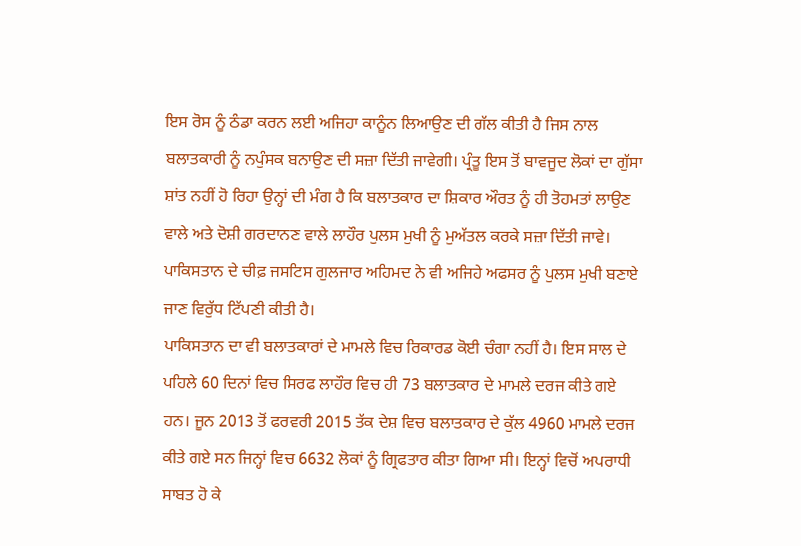ਇਸ ਰੋਸ ਨੂੰ ਠੰਡਾ ਕਰਨ ਲਈ ਅਜਿਹਾ ਕਾਨੂੰਨ ਲਿਆਉਣ ਦੀ ਗੱਲ ਕੀਤੀ ਹੈ ਜਿਸ ਨਾਲ ਬਲਾਤਕਾਰੀ ਨੂੰ ਨਪੁੰਸਕ ਬਨਾਉਣ ਦੀ ਸਜ਼ਾ ਦਿੱਤੀ ਜਾਵੇਗੀ। ਪ੍ਰੰਤੂ ਇਸ ਤੋਂ ਬਾਵਜੂਦ ਲੋਕਾਂ ਦਾ ਗੁੱਸਾ ਸ਼ਾਂਤ ਨਹੀਂ ਹੋ ਰਿਹਾ ਉਨ੍ਹਾਂ ਦੀ ਮੰਗ ਹੈ ਕਿ ਬਲਾਤਕਾਰ ਦਾ ਸ਼ਿਕਾਰ ਔਰਤ ਨੂੰ ਹੀ ਤੋਹਮਤਾਂ ਲਾਉਣ ਵਾਲੇ ਅਤੇ ਦੋਸ਼ੀ ਗਰਦਾਨਣ ਵਾਲੇ ਲਾਹੌਰ ਪੁਲਸ ਮੁਖੀ ਨੂੰ ਮੁਅੱਤਲ ਕਰਕੇ ਸਜ਼ਾ ਦਿੱਤੀ ਜਾਵੇ। ਪਾਕਿਸਤਾਨ ਦੇ ਚੀਫ਼ ਜਸਟਿਸ ਗੁਲਜਾਰ ਅਹਿਮਦ ਨੇ ਵੀ ਅਜਿਹੇ ਅਫਸਰ ਨੂੰ ਪੁਲਸ ਮੁਖੀ ਬਣਾਏ ਜਾਣ ਵਿਰੁੱਧ ਟਿੱਪਣੀ ਕੀਤੀ ਹੈ।
ਪਾਕਿਸਤਾਨ ਦਾ ਵੀ ਬਲਾਤਕਾਰਾਂ ਦੇ ਮਾਮਲੇ ਵਿਚ ਰਿਕਾਰਡ ਕੋਈ ਚੰਗਾ ਨਹੀਂ ਹੈ। ਇਸ ਸਾਲ ਦੇ ਪਹਿਲੇ 60 ਦਿਨਾਂ ਵਿਚ ਸਿਰਫ ਲਾਹੌਰ ਵਿਚ ਹੀ 73 ਬਲਾਤਕਾਰ ਦੇ ਮਾਮਲੇ ਦਰਜ ਕੀਤੇ ਗਏ ਹਨ। ਜੂਨ 2013 ਤੋਂ ਫਰਵਰੀ 2015 ਤੱਕ ਦੇਸ਼ ਵਿਚ ਬਲਾਤਕਾਰ ਦੇ ਕੁੱਲ 4960 ਮਾਮਲੇ ਦਰਜ ਕੀਤੇ ਗਏ ਸਨ ਜਿਨ੍ਹਾਂ ਵਿਚ 6632 ਲੋਕਾਂ ਨੂੰ ਗ੍ਰਿਫਤਾਰ ਕੀਤਾ ਗਿਆ ਸੀ। ਇਨ੍ਹਾਂ ਵਿਚੋਂ ਅਪਰਾਧੀ ਸਾਬਤ ਹੋ ਕੇ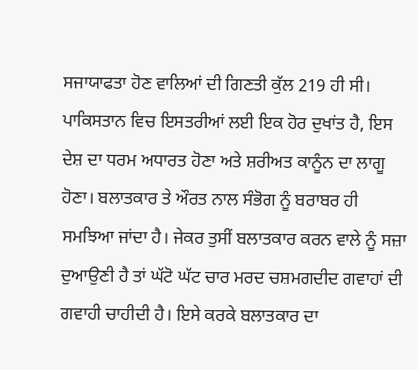ਸਜਾਯਾਫਤਾ ਹੋਣ ਵਾਲਿਆਂ ਦੀ ਗਿਣਤੀ ਕੁੱਲ 219 ਹੀ ਸੀ।
ਪਾਕਿਸਤਾਨ ਵਿਚ ਇਸਤਰੀਆਂ ਲਈ ਇਕ ਹੋਰ ਦੁਖਾਂਤ ਹੈ, ਇਸ ਦੇਸ਼ ਦਾ ਧਰਮ ਅਧਾਰਤ ਹੋਣਾ ਅਤੇ ਸ਼ਰੀਅਤ ਕਾਨੂੰਨ ਦਾ ਲਾਗੂ ਹੋਣਾ। ਬਲਾਤਕਾਰ ਤੇ ਔਰਤ ਨਾਲ ਸੰਭੋਗ ਨੂੰ ਬਰਾਬਰ ਹੀ ਸਮਝਿਆ ਜਾਂਦਾ ਹੈ। ਜੇਕਰ ਤੁਸੀਂ ਬਲਾਤਕਾਰ ਕਰਨ ਵਾਲੇ ਨੂੰ ਸਜ਼ਾ ਦੁਆਉਣੀ ਹੈ ਤਾਂ ਘੱਟੋ ਘੱਟ ਚਾਰ ਮਰਦ ਚਸ਼ਮਗਦੀਦ ਗਵਾਹਾਂ ਦੀ ਗਵਾਹੀ ਚਾਹੀਦੀ ਹੈ। ਇਸੇ ਕਰਕੇ ਬਲਾਤਕਾਰ ਦਾ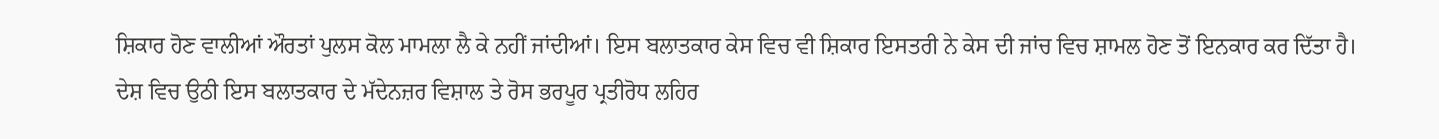ਸ਼ਿਕਾਰ ਹੋਣ ਵਾਲੀਆਂ ਔਰਤਾਂ ਪੁਲਸ ਕੋਲ ਮਾਮਲਾ ਲੈ ਕੇ ਨਹੀਂ ਜਾਂਦੀਆਂ। ਇਸ ਬਲਾਤਕਾਰ ਕੇਸ ਵਿਚ ਵੀ ਸ਼ਿਕਾਰ ਇਸਤਰੀ ਨੇ ਕੇਸ ਦੀ ਜਾਂਚ ਵਿਚ ਸ਼ਾਮਲ ਹੋਣ ਤੋਂ ਇਨਕਾਰ ਕਰ ਦਿੱਤਾ ਹੈ।
ਦੇਸ਼ ਵਿਚ ਉਠੀ ਇਸ ਬਲਾਤਕਾਰ ਦੇ ਮੱਦੇਨਜ਼ਰ ਵਿਸ਼ਾਲ ਤੇ ਰੋਸ ਭਰਪੂਰ ਪ੍ਰਤੀਰੋਧ ਲਹਿਰ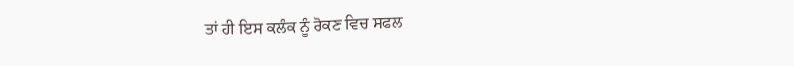ਤਾਂ ਹੀ ਇਸ ਕਲੰਕ ਨੂੰ ਰੋਕਣ ਵਿਚ ਸਫਲ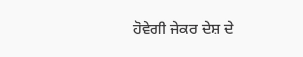ਹੋਵੇਗੀ ਜੇਕਰ ਦੇਸ਼ ਦੇ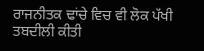ਰਾਜਨੀਤਕ ਢਾਂਚੇ ਵਿਚ ਵੀ ਲੋਕ ਪੱਖੀ ਤਬਦੀਲੀ ਕੀਤੀ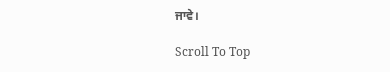ਜਾਵੇ।

Scroll To Top